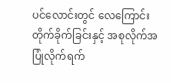ပင်လောင်းတွင် လေကြောင်းတိုက်ခိုက်ခြင်းနှင့် အစုလိုက်အပြုံလိုက်ရက်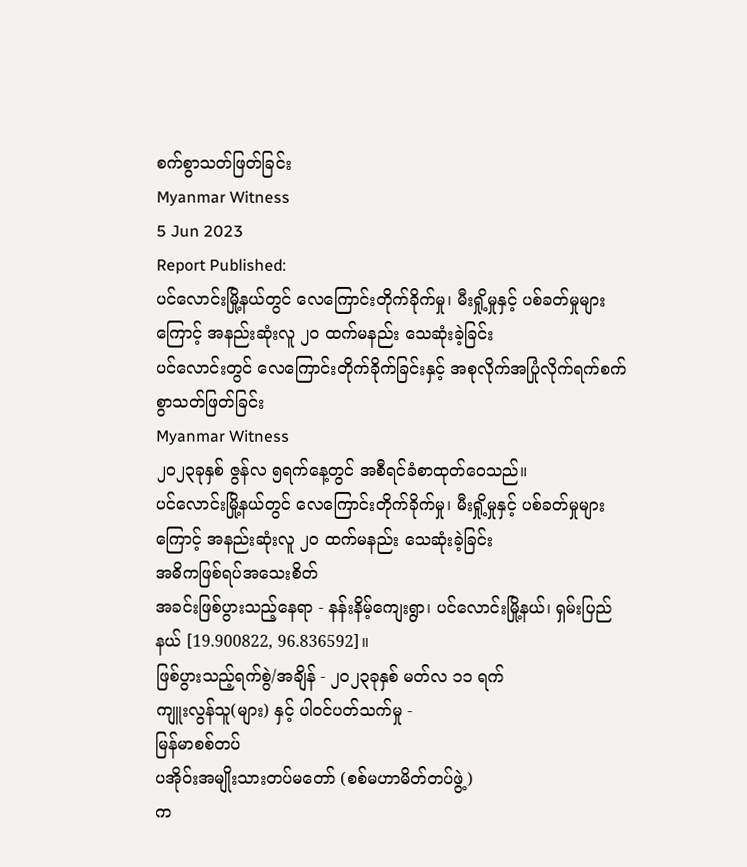စက်စွာသတ်ဖြတ်ခြင်း
Myanmar Witness
5 Jun 2023
Report Published:
ပင်လောင်းမြို့နယ်တွင် လေကြောင်းတိုက်ခိုက်မှု၊ မီးရှို့မှုနှင့် ပစ်ခတ်မှုများကြောင့် အနည်းဆုံးလူ ၂၀ ထက်မနည်း သေဆုံးခဲ့ခြင်း
ပင်လောင်းတွင် လေကြောင်းတိုက်ခိုက်ခြင်းနှင့် အစုလိုက်အပြုံလိုက်ရက်စက်စွာသတ်ဖြတ်ခြင်း
Myanmar Witness
၂၀၂၃ခုနှစ် ဇွန်လ ၅ရက်နေ့တွင် အစီရင်ခံစာထုတ်ဝေသည်။
ပင်လောင်းမြို့နယ်တွင် လေကြောင်းတိုက်ခိုက်မှု၊ မီးရှို့မှုနှင့် ပစ်ခတ်မှုများကြောင့် အနည်းဆုံးလူ ၂၀ ထက်မနည်း သေဆုံးခဲ့ခြင်း
အဓိကဖြစ်ရပ်အသေးစိတ်
အခင်းဖြစ်ပွားသည့်နေရာ - နန်းနိမ့်ကျေးရွာ၊ ပင်လောင်းမြို့နယ်၊ ရှမ်းပြည်နယ် [19.900822, 96.836592]။
ဖြစ်ပွားသည့်ရက်စွဲ/အချိန် - ၂၀၂၃ခုနှစ် မတ်လ ၁၁ ရက်
ကျူးလွန်သူ(များ) နှင့် ပါဝင်ပတ်သက်မှု -
မြန်မာစစ်တပ်
ပအိုဝ်းအမျိုးသားတပ်မတော် (စစ်မဟာမိတ်တပ်ဖွဲ့)
က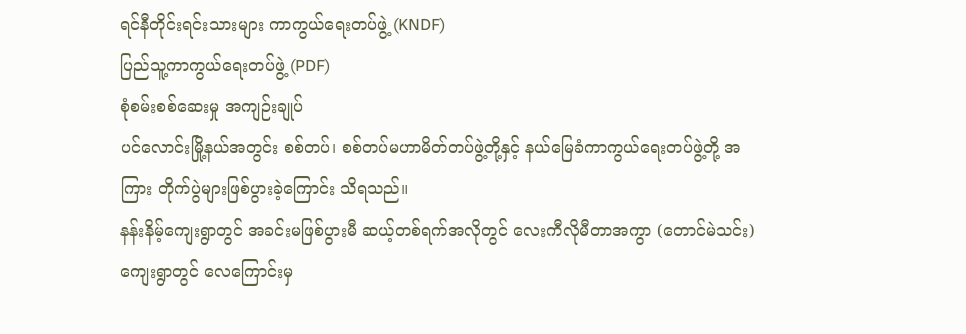ရင်နီတိုင်းရင်းသားများ ကာကွယ်ရေးတပ်ဖွဲ့ (KNDF)
ပြည်သူ့ကာကွယ်ရေးတပ်ဖွဲ့ (PDF)
စုံစမ်းစစ်ဆေးမှု အကျဉ်းချုပ်
ပင်လောင်းမြို့နယ်အတွင်း စစ်တပ်၊ စစ်တပ်မဟာမိတ်တပ်ဖွဲ့တို့နှင့် နယ်မြေခံကာကွယ်ရေးတပ်ဖွဲ့တို့ အကြား တိုက်ပွဲများဖြစ်ပွားခဲ့ကြောင်း သိရသည်။
နန်းနိမ့်ကျေးရွာတွင် အခင်းမဖြစ်ပွားမီ ဆယ့်တစ်ရက်အလိုတွင် လေးကီလိုမီတာအကွာ (တောင်မဲသင်း) ကျေးရွာတွင် လေကြောင်းမှ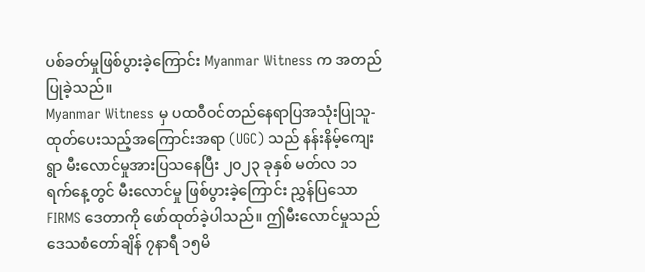ပစ်ခတ်မှုဖြစ်ပွားခဲ့ကြောင်း Myanmar Witness က အတည်ပြုခဲ့သည်။
Myanmar Witness မှ ပထဝီဝင်တည်နေရာပြအသုံးပြုသူ-ထုတ်ပေးသည့်အကြောင်းအရာ (UGC) သည် နန်းနိမ့်ကျေးရွာ မီးလောင်မှုအားပြသနေပြီး ၂၀၂၃ ခုနှစ် မတ်လ ၁၁ ရက်နေ့တွင် မီးလောင်မှု ဖြစ်ပွားခဲ့ကြောင်း ညွှန်ပြသော FIRMS ဒေတာကို ဖော်ထုတ်ခဲ့ပါသည်။ ဤမီးလောင်မှုသည် ဒေသစံတော်ချိန် ၇နာရီ ၁၅မိ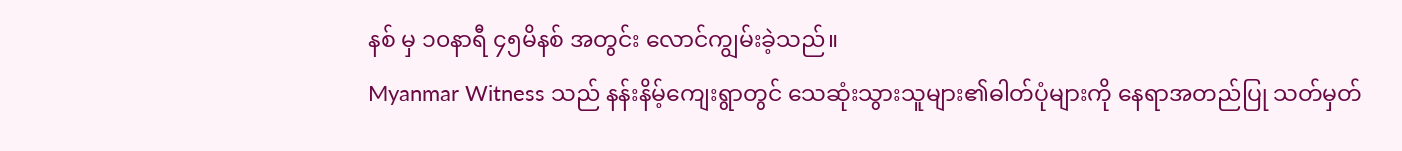နစ် မှ ၁၀နာရီ ၄၅မိနစ် အတွင်း လောင်ကျွမ်းခဲ့သည်။
Myanmar Witness သည် နန်းနိမ့်ကျေးရွာတွင် သေဆုံးသွားသူများ၏ဓါတ်ပုံများကို နေရာအတည်ပြု သတ်မှတ်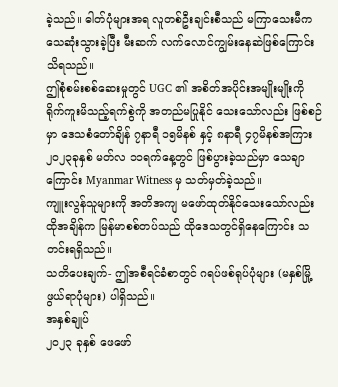ခဲ့သည်။ ဓါတ်ပုံများအရ လူတစ်ဦးချင်းစီသည် မကြာသေးမီကသေဆုံးသွားခဲ့ပြီး မီးဆက် လက်လောင်ကျွမ်းနေဆဲဖြစ်ကြောင်းသိရသည်။
ဤစုံစမ်းစစ်ဆေးမှုတွင် UGC ၏ အစိတ်အပိုင်းအမျိုးမျိုးကို ရိုက်ကူးမိသည့်ရက်စွဲကို အတည်မပြုနိုင် သေးသော်လည်း ဖြစ်စဉ်မှာ ဒေသစံတော်ချိန် ၇နာရီ ၁၅မိနစ် နှင့် ၈နာရီ ၄၇မိနစ်အကြား ၂၀၂၃ခုနှစ် မတ်လ ၁၁ရက်နေ့တွင် ဖြစ်ပွားခဲ့သည်မှာ သေချာကြောင်း Myanmar Witness မှ သတ်မှတ်ခဲ့သည်။
ကျူးလွန်သူများကို အတိအကျ မဖော်ထုတ်နိုင်သေးသော်လည်း ထိုအချိန်က မြန်မာစစ်တပ်သည် ထိုဒေသတွင်ရှိနေကြောင်း သတင်းရရှိသည်။
သတိပေးချက်- ဤအစီရင်ခံစာတွင် ဂရပ်ဖစ်ရုပ်ပုံများ (မနှစ်မြို့ဖွယ်ရာပုံများ) ပါရှိသည်။
အနှစ်ချုပ်
၂၀၂၃ ခုနှစ် ဖေဖော်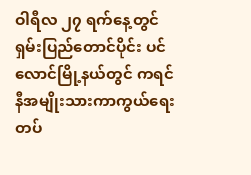ဝါရီလ ၂၇ ရက်နေ့တွင် ရှမ်းပြည်တောင်ပိုင်း ပင်လောင်မြို့နယ်တွင် ကရင်နီအမျိုးသားကာကွယ်ရေးတပ်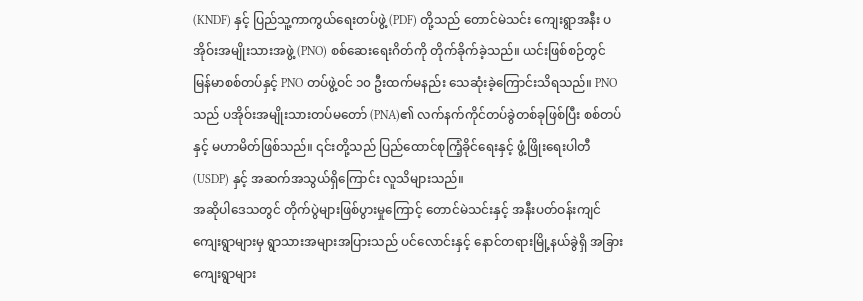(KNDF) နှင့် ပြည်သူ့ကာကွယ်ရေးတပ်ဖွဲ့ (PDF) တို့သည် တောင်မဲသင်း ကျေးရွာအနီး ပအိုဝ်းအမျိုးသားအဖွဲ့ (PNO) စစ်ဆေးရေးဂိတ်ကို တိုက်ခိုက်ခဲ့သည်။ ယင်းဖြစ်စဉ်တွင် မြန်မာစစ်တပ်နှင့် PNO တပ်ဖွဲ့ဝင် ၁၀ ဦးထက်မနည်း သေဆုံးခဲ့ကြောင်းသိရသည်။ PNO သည် ပအိုဝ်းအမျိုးသားတပ်မတော် (PNA)၏ လက်နက်ကိုင်တပ်ခွဲတစ်ခုဖြစ်ပြီး စစ်တပ်နှင့် မဟာမိတ်ဖြစ်သည်။ ၎င်းတို့သည် ပြည်ထောင်စုကြံ့ခိုင်ရေးနှင့် ဖွံ့ဖြိုးရေးပါတီ (USDP) နှင့် အဆက်အသွယ်ရှိကြောင်း လူသိများသည်။
အဆိုပါဒေသတွင် တိုက်ပွဲများဖြစ်ပွားမှုကြောင့် တောင်မဲသင်းနှင့် အနီးပတ်ဝန်းကျင်ကျေးရွာများမှ ရွာသားအများအပြားသည် ပင်လောင်းနှင့် နောင်တရားမြို့နယ်ခွဲရှိ အခြားကျေးရွာများ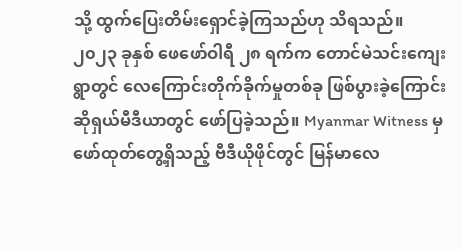သို့ ထွက်ပြေးတိမ်းရှောင်ခဲ့ကြသည်ဟု သိရသည်။
၂၀၂၃ ခုနှစ် ဖေဖော်ဝါရီ ၂၈ ရက်က တောင်မဲသင်းကျေးရွာတွင် လေကြောင်းတိုက်ခိုက်မှုတစ်ခု ဖြစ်ပွားခဲ့ကြောင်း ဆိုရှယ်မီဒီယာတွင် ဖော်ပြခဲ့သည်။ Myanmar Witness မှ ဖော်ထုတ်တွေ့ရှိသည့် ဗီဒီယိုဖိုင်တွင် မြန်မာလေ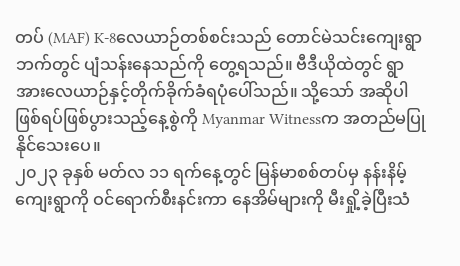တပ် (MAF) K-8လေယာဉ်တစ်စင်းသည် တောင်မဲသင်းကျေးရွာဘက်တွင် ပျံသန်းနေသည်ကို တွေ့ရသည်။ ဗီဒီယိုထဲတွင် ရွာအားလေယာဉ်နှင့်တိုက်ခိုက်ခံရပုံပေါ်သည်။ သို့သော် အဆိုပါ ဖြစ်ရပ်ဖြစ်ပွားသည့်နေ့စွဲကို Myanmar Witnessက အတည်မပြုနိုင်သေးပေ။
၂၀၂၃ ခုနှစ် မတ်လ ၁၁ ရက်နေ့တွင် မြန်မာစစ်တပ်မှ နန်းနိမ့်ကျေးရွာကို ဝင်ရောက်စီးနင်းကာ နေအိမ်များကို မီးရှို့ခဲ့ပြီးသံ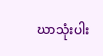ဃာသုံးပါး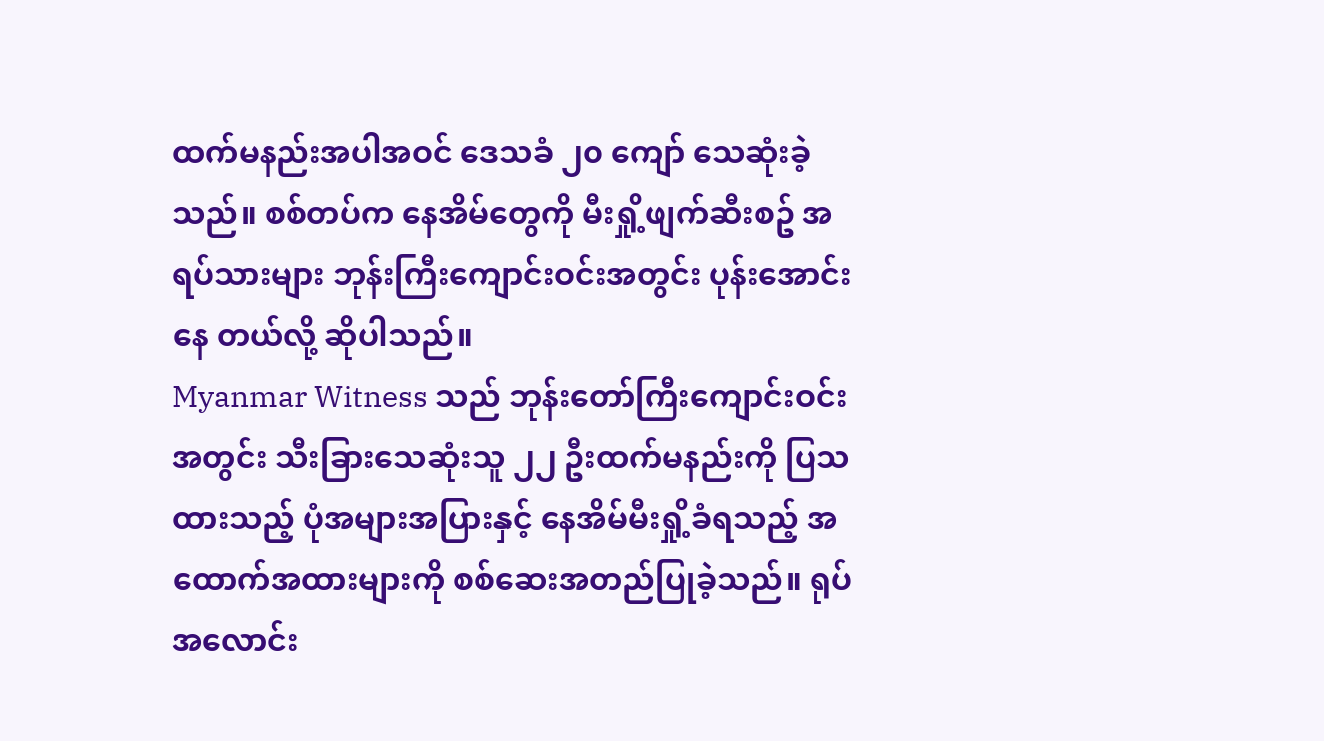ထက်မနည်းအပါအဝင် ဒေသခံ ၂၀ ကျော် သေဆုံးခဲ့သည်။ စစ်တပ်က နေအိမ်တွေကို မီးရှို့ဖျက်ဆီးစဥ် အရပ်သားများ ဘုန်းကြီးကျောင်းဝင်းအတွင်း ပုန်းအောင်းနေ တယ်လို့ ဆိုပါသည်။
Myanmar Witness သည် ဘုန်းတော်ကြီးကျောင်းဝင်းအတွင်း သီးခြားသေဆုံးသူ ၂၂ ဦးထက်မနည်းကို ပြသထားသည့် ပုံအများအပြားနှင့် နေအိမ်မီးရှို့ခံရသည့် အထောက်အထားများကို စစ်ဆေးအတည်ပြုခဲ့သည်။ ရုပ်အလောင်း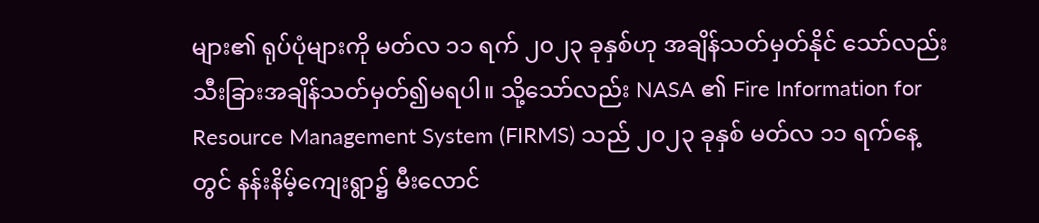များ၏ ရုပ်ပုံများကို မတ်လ ၁၁ ရက် ၂၀၂၃ ခုနှစ်ဟု အချိန်သတ်မှတ်နိုင် သော်လည်း သီးခြားအချိန်သတ်မှတ်၍မရပါ။ သို့သော်လည်း NASA ၏ Fire Information for Resource Management System (FIRMS) သည် ၂၀၂၃ ခုနှစ် မတ်လ ၁၁ ရက်နေ့တွင် နန်းနိမ့်ကျေးရွာ၌ မီးလောင်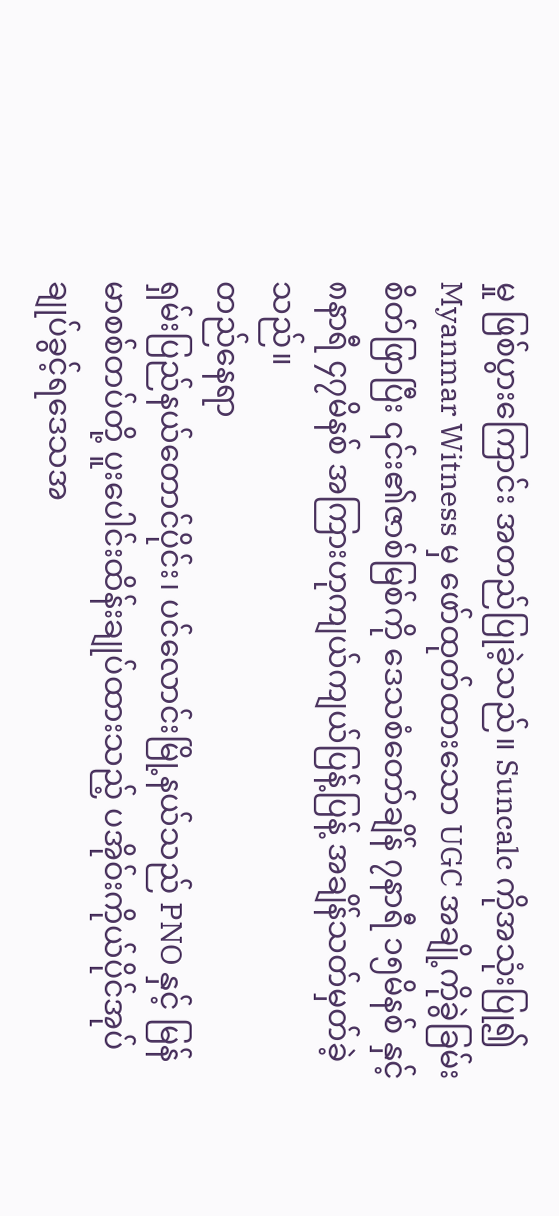မှု ဖြစ်ပွားကြောင်း အတည်ပြုခဲ့သည်။ Suncalc ကိုအသုံးပြု၍ Myanmar Witness မှ ဖော်ထုတ်ထားသော UGC အချို့ကိုခွဲခြမ်းစိတ်ဖြာပြီး ၎င်း၏ဇာစ်မြစ်ကို ဒေသစံတော်ချိန် ၇နာရီ ၁၅မိနစ် နှင့် ၈နာရီ ၄၇မိနစ် အကြားဟုကျယ်ကျယ်ပြန့်ပြန့် အချိန်သတ်မှတ်ခဲ့သည်။
တည်နေရာ
ရှမ်းပြည်နယ်တောင်ပိုင်း၊ ပင်လောင်းမြို့နယ်သည် PNO နှင့် မြန်မာစစ်တပ်တို့ ပူးပေါင်းထိန်းချုပ်ထားသည့် ပအိုဝ်းကိုယ်ပိုင်အုပ်ချုပ်ခွင့်ရဒေသအ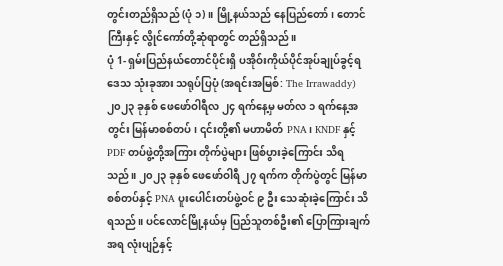တွင်းတည်ရှိသည် (ပုံ ၁)။ မြို့နယ်သည် နေပြည်တော်၊ တောင်ကြီးနှင့် လွိုင်ကော်တို့ဆုံရာတွင် တည်ရှိသည်။
ပုံ 1- ရှမ်းပြည်နယ်တောင်ပိုင်းရှိ ပအိုဝ်းကိုယ်ပိုင်အုပ်ချုပ်ခွင့်ရဒေသ သုံးခုအား သရုပ်ပြပုံ (အရင်းအမြစ်: The Irrawaddy)
၂၀၂၃ ခုနှစ် ဖေဖော်ဝါရီလ ၂၄ ရက်နေ့မှ မတ်လ ၁ ရက်နေ့အတွင်း မြန်မာစစ်တပ်၊ ၎င်းတို့၏ မဟာမိတ် PNA၊ KNDF နှင့် PDF တပ်ဖွဲ့တို့အကြား တိုက်ပွဲများ ဖြစ်ပွားခဲ့ကြောင်း သိရသည်။ ၂၀၂၃ ခုနှစ် ဖေဖော်ဝါရီ ၂၇ ရက်က တိုက်ပွဲတွင် မြန်မာစစ်တပ်နှင့် PNA ပူးပေါင်းတပ်ဖွဲ့ဝင် ၉ ဦး သေဆုံးခဲ့ကြောင်း သိရသည်။ ပင်လောင်မြို့နယ်မှ ပြည်သူတစ်ဦး၏ ပြောကြားချက်အရ လုံးပျဉ်နှင့်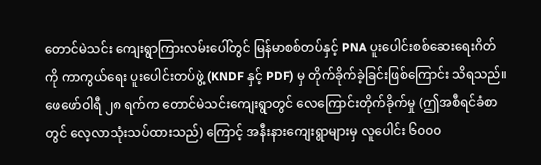တောင်မဲသင်း ကျေးရွာကြားလမ်းပေါ်တွင် မြန်မာစစ်တပ်နှင့် PNA ပူးပေါင်းစစ်ဆေးရေးဂိတ်ကို ကာကွယ်ရေး ပူးပေါင်းတပ်ဖွဲ့ (KNDF နှင့် PDF) မှ တိုက်ခိုက်ခဲ့ခြင်းဖြစ်ကြောင်း သိရသည်။
ဖေဖော်ဝါရီ ၂၈ ရက်က တောင်မဲသင်းကျေးရွာတွင် လေကြောင်းတိုက်ခိုက်မှု (ဤအစီရင်ခံစာတွင် လေ့လာသုံးသပ်ထားသည်) ကြောင့် အနီးနားကျေးရွာများမှ လူပေါင်း ၆၀၀၀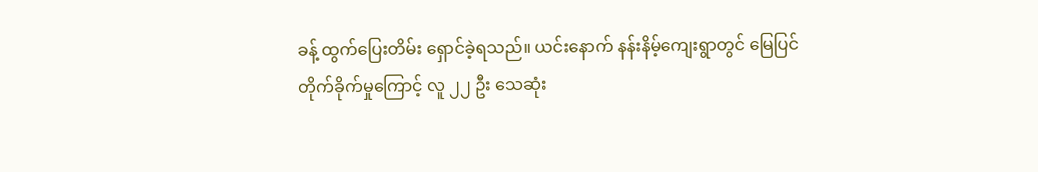ခန့် ထွက်ပြေးတိမ်း ရှောင်ခဲ့ရသည်။ ယင်းနောက် နန်းနိမ့်ကျေးရွာတွင် မြေပြင်တိုက်ခိုက်မှုကြောင့် လူ ၂၂ ဦး သေဆုံး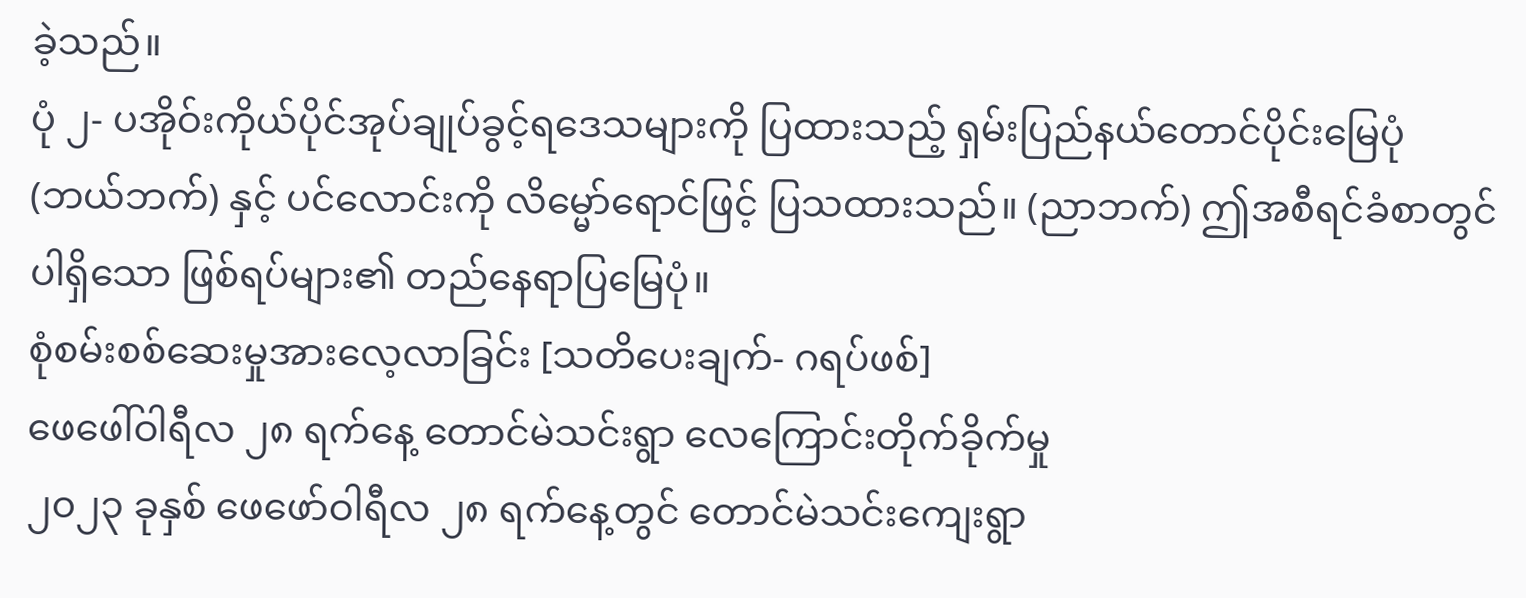ခဲ့သည်။
ပုံ ၂- ပအိုဝ်းကိုယ်ပိုင်အုပ်ချုပ်ခွင့်ရဒေသများကို ပြထားသည့် ရှမ်းပြည်နယ်တောင်ပိုင်းမြေပုံ (ဘယ်ဘက်) နှင့် ပင်လောင်းကို လိမ္မော်ရောင်ဖြင့် ပြသထားသည်။ (ညာဘက်) ဤအစီရင်ခံစာတွင် ပါရှိသော ဖြစ်ရပ်များ၏ တည်နေရာပြမြေပုံ။
စုံစမ်းစစ်ဆေးမှုအားလေ့လာခြင်း [သတိပေးချက်- ဂရပ်ဖစ်]
ဖေဖေါ်ဝါရီလ ၂၈ ရက်နေ့ တောင်မဲသင်းရွာ လေကြောင်းတိုက်ခိုက်မှု
၂၀၂၃ ခုနှစ် ဖေဖော်ဝါရီလ ၂၈ ရက်နေ့တွင် တောင်မဲသင်းကျေးရွာ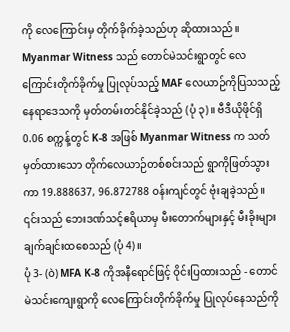ကို လေကြောင်းမှ တိုက်ခိုက်ခဲ့သည်ဟု ဆိုထားသည်။ Myanmar Witness သည် တောင်မဲသင်းရွာတွင် လေကြောင်းတိုက်ခိုက်မှု ပြုလုပ်သည့် MAF လေယာဉ်ကိုပြသသည့် နေရာဒေသကို မှတ်တမ်းတင်နိုင်ခဲ့သည် (ပုံ ၃)။ ဗီဒီယိုဖိုင်ရှိ 0.06 စက္ကန့်တွင် K-8 အဖြစ် Myanmar Witness က သတ်မှတ်ထားသော တိုက်လေယာဉ်တစ်စင်းသည် ရွာကိုဖြတ်သွားကာ 19.888637, 96.872788 ဝန်းကျင်တွင် ဗုံးချခဲ့သည်။ ၎င်းသည် ဘေးဒဏ်သင့်ဧရိယာမှ မီးတောက်များနှင့် မီးခိုးများချက်ချင်းထစေသည် (ပုံ 4)။
ပုံ 3- (ဝဲ) MFA K-8 ကိုအနီရောင်ဖြင့် ဝိုင်းပြထားသည် - တောင်မဲသင်းကျေးရွာကို လေကြောင်းတိုက်ခိုက်မှု ပြုလုပ်နေသည်ကို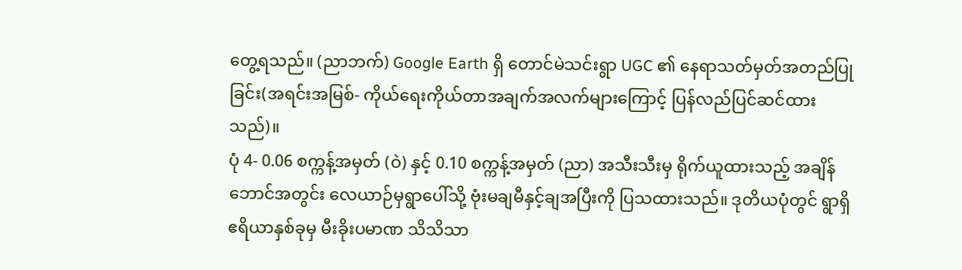တွေ့ရသည်။ (ညာဘက်) Google Earth ရှိ တောင်မဲသင်းရွာ UGC ၏ နေရာသတ်မှတ်အတည်ပြုခြင်း(အရင်းအမြစ်- ကိုယ်ရေးကိုယ်တာအချက်အလက်များကြောင့် ပြန်လည်ပြင်ဆင်ထားသည်)။
ပုံ 4- 0.06 စက္ကန့်အမှတ် (ဝဲ) နှင့် 0.10 စက္ကန့်အမှတ် (ညာ) အသီးသီးမှ ရိုက်ယူထားသည့် အချိန်ဘောင်အတွင်း လေယာဉ်မှရွာပေါ်သို့ ဗုံးမချမီနှင့်ချအပြီးကို ပြသထားသည်။ ဒုတိယပုံတွင် ရွာရှိဧရိယာနှစ်ခုမှ မီးခိုးပမာဏ သိသိသာ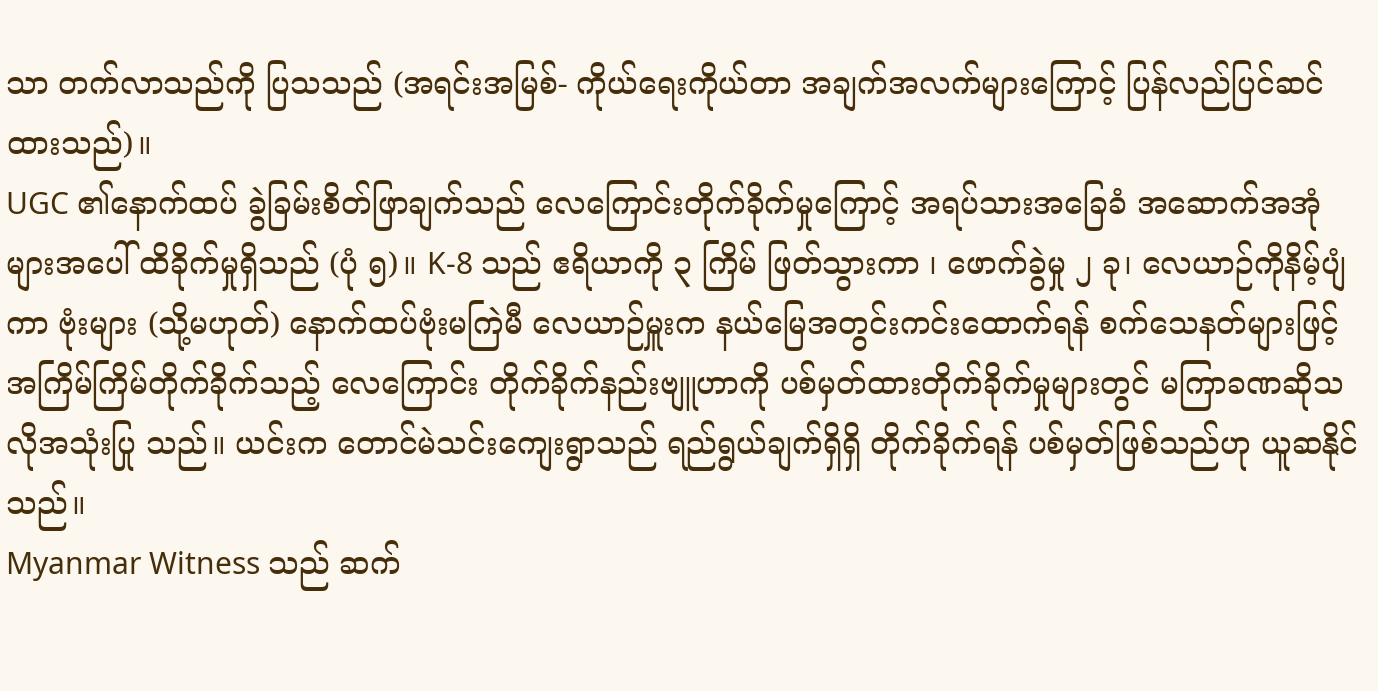သာ တက်လာသည်ကို ပြသသည် (အရင်းအမြစ်- ကိုယ်ရေးကိုယ်တာ အချက်အလက်များကြောင့် ပြန်လည်ပြင်ဆင်ထားသည်)။
UGC ၏နောက်ထပ် ခွဲခြမ်းစိတ်ဖြာချက်သည် လေကြောင်းတိုက်ခိုက်မှုကြောင့် အရပ်သားအခြေခံ အဆောက်အအုံများအပေါ် ထိခိုက်မှုရှိသည် (ပုံ ၅)။ K-8 သည် ဧရိယာကို ၃ ကြိမ် ဖြတ်သွားကာ ၊ ဖောက်ခွဲမှု ၂ ခု၊ လေယာဉ်ကိုနိမ့်ပျံကာ ဗုံးများ (သို့မဟုတ်) နောက်ထပ်ဗုံးမကြဲမီ လေယာဉ်မှူးက နယ်မြေအတွင်းကင်းထောက်ရန် စက်သေနတ်များဖြင့် အကြိမ်ကြိမ်တိုက်ခိုက်သည့် လေကြောင်း တိုက်ခိုက်နည်းဗျူဟာကို ပစ်မှတ်ထားတိုက်ခိုက်မှုများတွင် မကြာခဏဆိုသလိုအသုံးပြု သည်။ ယင်းက တောင်မဲသင်းကျေးရွာသည် ရည်ရွယ်ချက်ရှိရှိ တိုက်ခိုက်ရန် ပစ်မှတ်ဖြစ်သည်ဟု ယူဆနိုင်သည်။
Myanmar Witness သည် ဆက်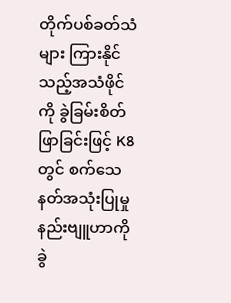တိုက်ပစ်ခတ်သံများ ကြားနိုင်သည့်အသံဖိုင်ကို ခွဲခြမ်းစိတ်ဖြာခြင်းဖြင့် K8 တွင် စက်သေနတ်အသုံးပြုမှု နည်းဗျူဟာကို ခွဲ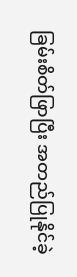ခြမ်းစိတ်ဖြာပြီး အတည်ပြုနိုင်ခဲ့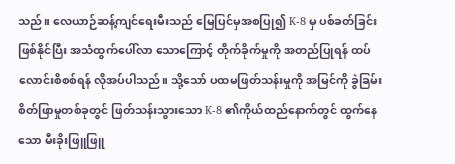သည်။ လေယာဉ်ဆန့်ကျင်ရေးမီးသည် မြေပြင်မှအစပြု၍ K-8 မှ ပစ်ခတ်ခြင်းဖြစ်နိုင်ပြီး အသံထွက်ပေါ်လာ သောကြောင့် တိုက်ခိုက်မှုကို အတည်ပြုရန် ထပ်လောင်းစိစစ်ရန် လိုအပ်ပါသည်။ သို့သော် ပထမဖြတ်သန်းမှုကို အမြင်ကို ခွဲခြမ်းစိတ်ဖြာမှုတစ်ခုတွင် ဖြတ်သန်းသွားသော K-8 ၏ကိုယ်ထည်နောက်တွင် ထွက်နေသော မီးခိုးဖြူဖြူ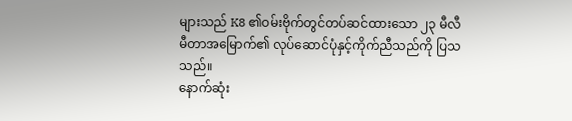များသည် K8 ၏ဝမ်းဗိုက်တွင်တပ်ဆင်ထားသော ၂၃ မီလီမီတာအမြောက်၏ လုပ်ဆောင်ပုံနှင့်ကိုက်ညီသည်ကို ပြသသည်။
နောက်ဆုံး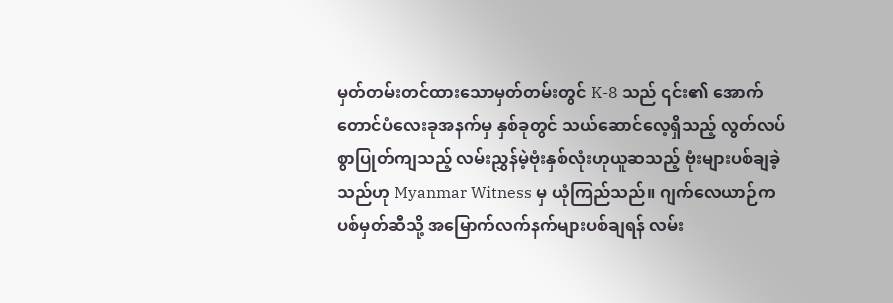မှတ်တမ်းတင်ထားသောမှတ်တမ်းတွင် K-8 သည် ၎င်း၏ အောက်တောင်ပံလေးခုအနက်မှ နှစ်ခုတွင် သယ်ဆောင်လေ့ရှိသည့် လွတ်လပ်စွာပြုတ်ကျသည့် လမ်းညွှန်မဲ့ဗုံးနှစ်လုံးဟုယူဆသည့် ဗုံးများပစ်ချခဲ့သည်ဟု Myanmar Witness မှ ယုံကြည်သည်။ ဂျက်လေယာဉ်က ပစ်မှတ်ဆီသို့ အမြောက်လက်နက်များပစ်ချရန် လမ်း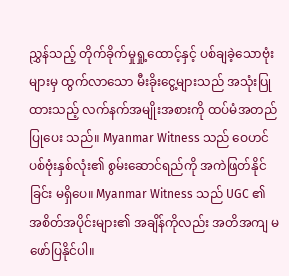ညွှန်သည့် တိုက်ခိုက်မှုရှု့ထောင့်နှင့် ပစ်ချခဲ့သောဗုံးများမှ ထွက်လာသော မီးခိုးငွေ့များသည် အသုံးပြုထားသည့် လက်နက်အမျိုးအစားကို ထပ်မံအတည်ပြုပေး သည်။ Myanmar Witness သည် ဝေဟင်ပစ်ဗုံးနှစ်လုံး၏ စွမ်းဆောင်ရည်ကို အကဲဖြတ်နိုင်ခြင်း မရှိပေ။ Myanmar Witness သည် UGC ၏ အစိတ်အပိုင်းများ၏ အချိန်ကိုလည်း အတိအကျ မဖော်ပြနိုင်ပါ။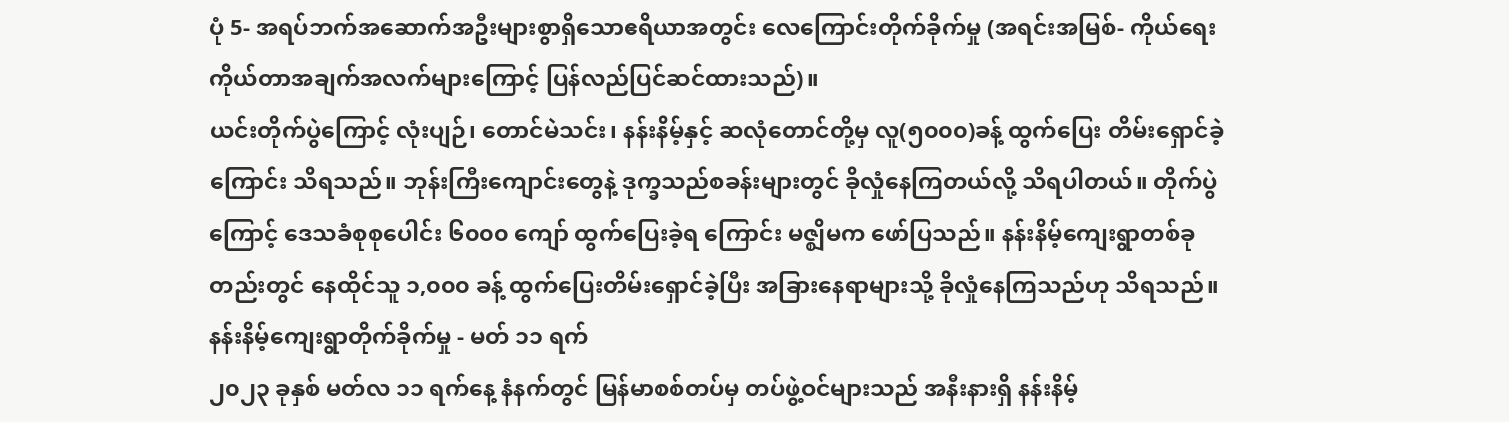ပုံ 5- အရပ်ဘက်အဆောက်အဦးများစွာရှိသောဧရိယာအတွင်း လေကြောင်းတိုက်ခိုက်မှု (အရင်းအမြစ်- ကိုယ်ရေးကိုယ်တာအချက်အလက်များကြောင့် ပြန်လည်ပြင်ဆင်ထားသည်)။
ယင်းတိုက်ပွဲကြောင့် လုံးပျဉ်၊ တောင်မဲသင်း၊ နန်းနိမ့်နှင့် ဆလုံတောင်တို့မှ လူ(၅၀၀၀)ခန့် ထွက်ပြေး တိမ်းရှောင်ခဲ့ကြောင်း သိရသည်။ ဘုန်းကြီးကျောင်းတွေနဲ့ ဒုက္ခသည်စခန်းများတွင် ခိုလှုံနေကြတယ်လို့ သိရပါတယ်။ တိုက်ပွဲကြောင့် ဒေသခံစုစုပေါင်း ၆၀၀၀ ကျော် ထွက်ပြေးခဲ့ရ ကြောင်း မဇ္ဈိမက ဖော်ပြသည်။ နန်းနိမ့်ကျေးရွာတစ်ခုတည်းတွင် နေထိုင်သူ ၁,၀၀၀ ခန့် ထွက်ပြေးတိမ်းရှောင်ခဲ့ပြီး အခြားနေရာများသို့ ခိုလှုံနေကြသည်ဟု သိရသည်။
နန်းနိမ့်ကျေးရွာတိုက်ခိုက်မှု - မတ် ၁၁ ရက်
၂၀၂၃ ခုနှစ် မတ်လ ၁၁ ရက်နေ့ နံနက်တွင် မြန်မာစစ်တပ်မှ တပ်ဖွဲ့ဝင်များသည် အနီးနားရှိ နန်းနိမ့်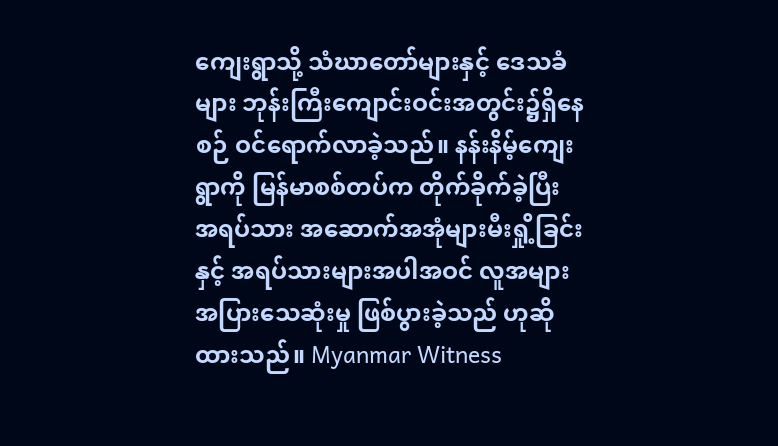ကျေးရွာသို့ သံဃာတော်များနှင့် ဒေသခံများ ဘုန်းကြီးကျောင်းဝင်းအတွင်း၌ရှိနေစဉ် ဝင်ရောက်လာခဲ့သည်။ နန်းနိမ့်ကျေးရွာကို မြန်မာစစ်တပ်က တိုက်ခိုက်ခဲ့ပြီး အရပ်သား အဆောက်အအုံများမီးရှို့ခြင်းနှင့် အရပ်သားများအပါအဝင် လူအများအပြားသေဆုံးမှု ဖြစ်ပွားခဲ့သည် ဟုဆိုထားသည်။ Myanmar Witness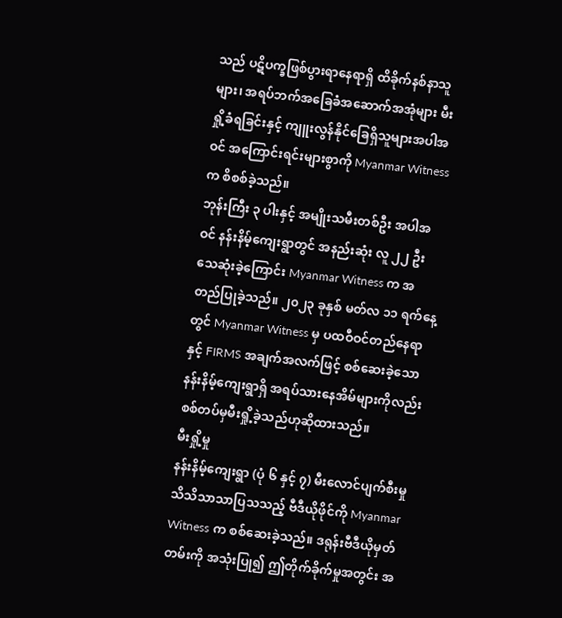သည် ပဋိပက္ခဖြစ်ပွားရာနေရာရှိ ထိခိုက်နစ်နာသူများ၊ အရပ်ဘက်အခြေခံအဆောက်အအုံများ မီးရှို့ခံရခြင်းနှင့် ကျူးလွန်နိုင်ခြေရှိသူများအပါအဝင် အကြောင်းရင်းများစွာကို Myanmar Witness က စိစစ်ခဲ့သည်။
ဘုန်းကြီး ၃ ပါးနှင့် အမျိုးသမီးတစ်ဦး အပါအဝင် နန်းနိမ့်ကျေးရွာတွင် အနည်းဆုံး လူ ၂၂ ဦး သေဆုံးခဲ့ကြောင်း Myanmar Witness က အတည်ပြုခဲ့သည်။ ၂၀၂၃ ခုနှစ် မတ်လ ၁၁ ရက်နေ့တွင် Myanmar Witness မှ ပထဝီဝင်တည်နေရာနှင့် FIRMS အချက်အလက်ဖြင့် စစ်ဆေးခဲ့သော နန်းနိမ့်ကျေးရွာရှိ အရပ်သားနေအိမ်များကိုလည်း စစ်တပ်မှမီးရှို့ခဲ့သည်ဟုဆိုထားသည်။
မီးရှို့မှု
နန်းနိမ့်ကျေးရွာ (ပုံ ၆ နှင့် ၇) မီးလောင်ပျက်စီးမှု သိသိသာသာပြသသည့် ဗီဒီယိုဖိုင်ကို Myanmar Witness က စစ်ဆေးခဲ့သည်။ ဒရုန်းဗီဒီယိုမှတ်တမ်းကို အသုံးပြု၍ ဤတိုက်ခိုက်မှုအတွင်း အ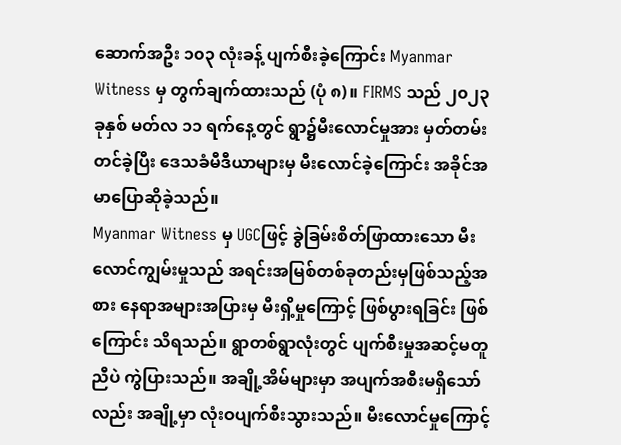ဆောက်အဦး ၁၀၃ လုံးခန့် ပျက်စီးခဲ့ကြောင်း Myanmar Witness မှ တွက်ချက်ထားသည် (ပုံ ၈)။ FIRMS သည် ၂၀၂၃ ခုနှစ် မတ်လ ၁၁ ရက်နေ့တွင် ရွာ၌မီးလောင်မှုအား မှတ်တမ်းတင်ခဲ့ပြီး ဒေသခံမီဒီယာများမှ မီးလောင်ခဲ့ကြောင်း အခိုင်အမာပြောဆိုခဲ့သည်။
Myanmar Witness မှ UGCဖြင့် ခွဲခြမ်းစိတ်ဖြာထားသော မီးလောင်ကျွမ်းမှုသည် အရင်းအမြစ်တစ်ခုတည်းမှဖြစ်သည့်အစား နေရာအများအပြားမှ မီးရှိ့မှုကြောင့် ဖြစ်ပွားရခြင်း ဖြစ်ကြောင်း သိရသည်။ ရွာတစ်ရွာလုံးတွင် ပျက်စီးမှုအဆင့်မတူညီပဲ ကွဲပြားသည်။ အချို့အိမ်များမှာ အပျက်အစီးမရှိသော်လည်း အချို့မှာ လုံးဝပျက်စီးသွားသည်။ မီးလောင်မှုကြောင့်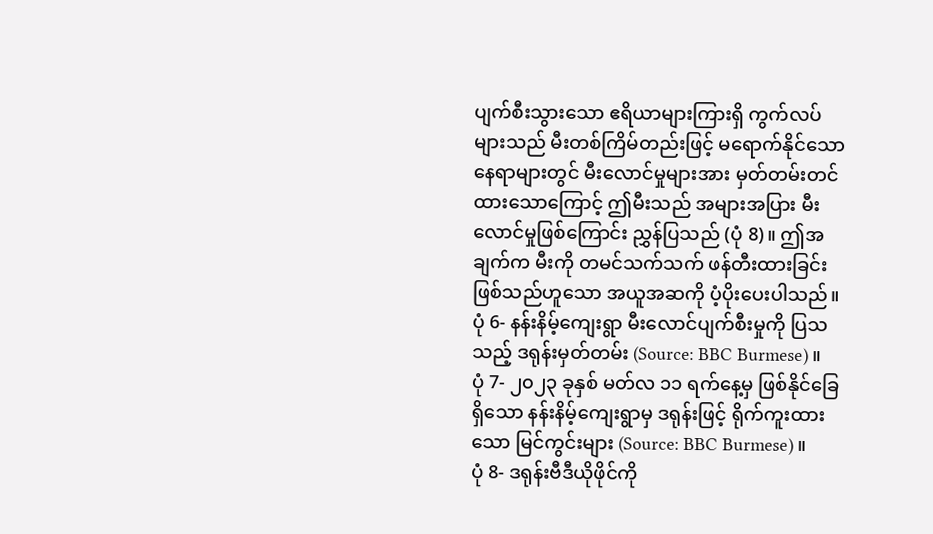ပျက်စီးသွားသော ဧရိယာများကြားရှိ ကွက်လပ်များသည် မီးတစ်ကြိမ်တည်းဖြင့် မရောက်နိုင်သော နေရာများတွင် မီးလောင်မှုများအား မှတ်တမ်းတင်ထားသောကြောင့် ဤမီးသည် အများအပြား မီးလောင်မှုဖြစ်ကြောင်း ညွှန်ပြသည် (ပုံ 8)။ ဤအချက်က မီးကို တမင်သက်သက် ဖန်တီးထားခြင်း ဖြစ်သည်ဟူသော အယူအဆကို ပံ့ပိုးပေးပါသည်။
ပုံ 6- နန်းနိမ့်ကျေးရွာ မီးလောင်ပျက်စီးမှုကို ပြသသည့် ဒရုန်းမှတ်တမ်း (Source: BBC Burmese)။
ပုံ 7- ၂၀၂၃ ခုနှစ် မတ်လ ၁၁ ရက်နေ့မှ ဖြစ်နိုင်ခြေရှိသော နန်းနိမ့်ကျေးရွာမှ ဒရုန်းဖြင့် ရိုက်ကူးထားသော မြင်ကွင်းများ (Source: BBC Burmese)။
ပုံ 8- ဒရုန်းဗီဒီယိုဖိုင်ကို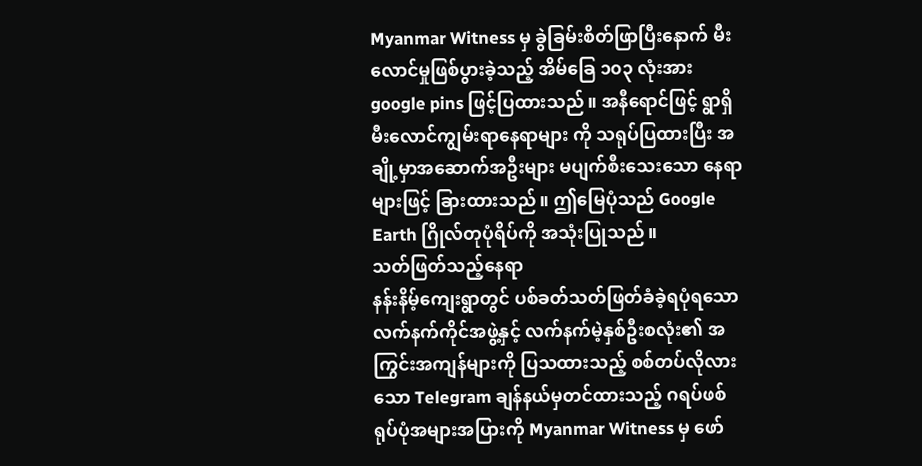Myanmar Witness မှ ခွဲခြမ်းစိတ်ဖြာပြီးနောက် မီးလောင်မှုဖြစ်ပွားခဲ့သည့် အိမ်ခြေ ၁၀၃ လုံးအား google pins ဖြင့်ပြထားသည်။ အနီရောင်ဖြင့် ရွာရှိမီးလောင်ကျွမ်းရာနေရာများ ကို သရုပ်ပြထားပြီး အချို့မှာအဆောက်အဦးများ မပျက်စီးသေးသော နေရာများဖြင့် ခြားထားသည်။ ဤမြေပုံသည် Google Earth ဂြိုလ်တုပုံရိပ်ကို အသုံးပြုသည်။
သတ်ဖြတ်သည့်နေရာ
နန်းနိမ့်ကျေးရွာတွင် ပစ်ခတ်သတ်ဖြတ်ခံခဲ့ရပုံရသော လက်နက်ကိုင်အဖွဲ့နှင့် လက်နက်မဲ့နှစ်ဦးစလုံး၏ အကြွင်းအကျန်များကို ပြသထားသည့် စစ်တပ်လိုလားသော Telegram ချန်နယ်မှတင်ထားသည့် ဂရပ်ဖစ်ရုပ်ပုံအများအပြားကို Myanmar Witness မှ ဖော်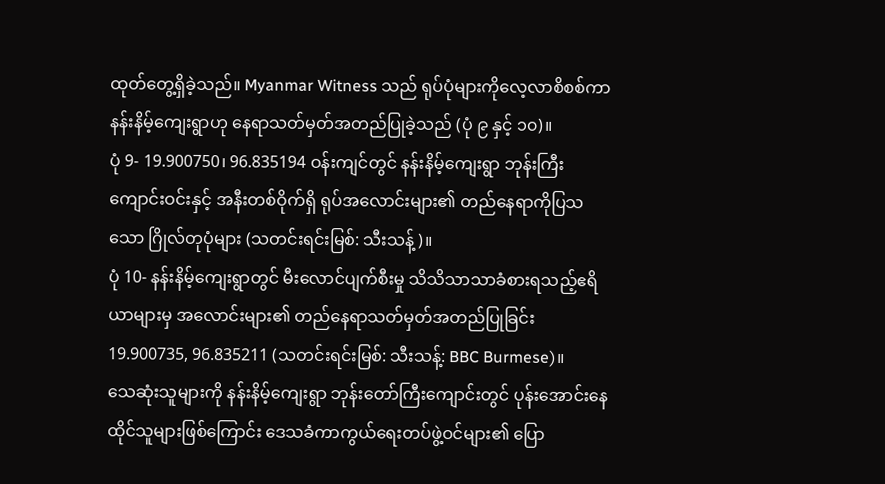ထုတ်တွေ့ရှိခဲ့သည်။ Myanmar Witness သည် ရုပ်ပုံများကိုလေ့လာစိစစ်ကာ နန်းနိမ့်ကျေးရွာဟု နေရာသတ်မှတ်အတည်ပြုခဲ့သည် (ပုံ ၉ နှင့် ၁၀)။
ပုံ 9- 19.900750၊ 96.835194 ဝန်းကျင်တွင် နန်းနိမ့်ကျေးရွာ ဘုန်းကြီးကျောင်းဝင်းနှင့် အနီးတစ်ဝိုက်ရှိ ရုပ်အလောင်းများ၏ တည်နေရာကိုပြသသော ဂြိုလ်တုပုံများ (သတင်းရင်းမြစ်: သီးသန့်)။
ပုံ 10- နန်းနိမ့်ကျေးရွာတွင် မီးလောင်ပျက်စီးမှု သိသိသာသာခံစားရသည့်ဧရိယာများမှ အလောင်းများ၏ တည်နေရာသတ်မှတ်အတည်ပြုခြင်း 19.900735, 96.835211 (သတင်းရင်းမြစ်: သီးသန့်: BBC Burmese)။
သေဆုံးသူများကို နန်းနိမ့်ကျေးရွာ ဘုန်းတော်ကြီးကျောင်းတွင် ပုန်းအောင်းနေထိုင်သူများဖြစ်ကြောင်း ဒေသခံကာကွယ်ရေးတပ်ဖွဲ့ဝင်များ၏ ပြော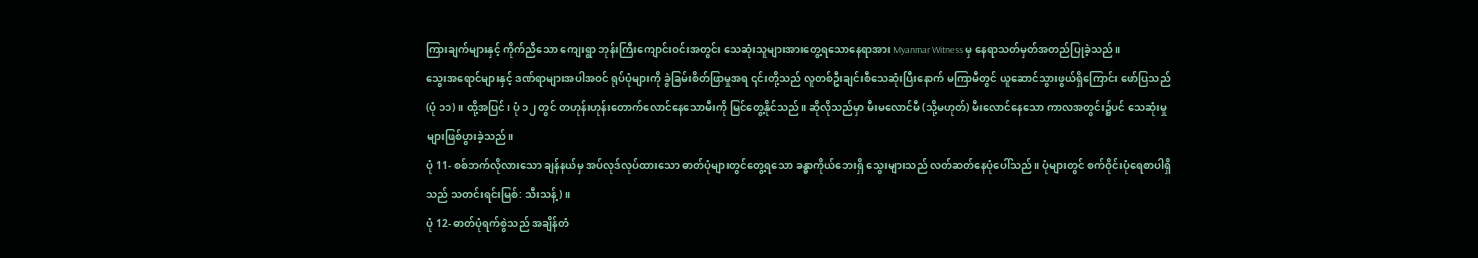ကြားချက်များနှင့် ကိုက်ညီသော ကျေးရွာ ဘုန်းကြီးကျောင်းဝင်းအတွင်း သေဆုံးသူများအားတွေ့ရသောနေရာအား Myanmar Witness မှ နေရာသတ်မှတ်အတည်ပြုခဲ့သည်။
သွေးအရောင်များနှင့် ဒဏ်ရာများအပါအဝင် ရုပ်ပုံများကို ခွဲခြမ်းစိတ်ဖြာမှုအရ ၎င်းတို့သည် လူတစ်ဦးချင်းစီသေဆုံးပြီးနောက် မကြာမီတွင် ယူဆောင်သွားဖွယ်ရှိကြောင်း ဖော်ပြသည် (ပုံ ၁၁)။ ထို့အပြင်၊ ပုံ ၁၂ တွင် တဟုန်းဟုန်းတောက်လောင်နေသောမီးကို မြင်တွေ့နိုင်သည်။ ဆိုလိုသည်မှာ မီးမလောင်မီ (သို့မဟုတ်) မီးလောင်နေသော ကာလအတွင်း၌ပင် သေဆုံးမှုများဖြစ်ပွားခဲ့သည်။
ပုံ 11- စစ်ဘက်လိုလားသော ချန်နယ်မှ အပ်လုဒ်လုပ်ထားသော ဓာတ်ပုံများတွင်တွေ့ရသော ခန္ဓာကိုယ်ဘေးရှိ သွေးများသည် လတ်ဆတ်နေပုံပေါ်သည်။ ပုံများတွင် စက်ဝိုင်းပုံရေစာပါရှိသည် သတင်းရင်းမြစ်: သီးသန့်)။
ပုံ 12- ဓာတ်ပုံရက်စွဲသည် အချိန်တံ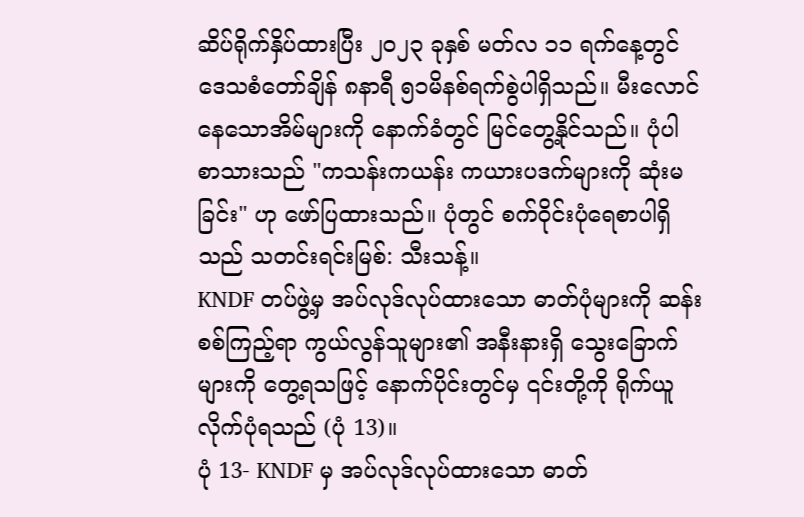ဆိပ်ရိုက်နှိပ်ထားပြီး ၂၀၂၃ ခုနှစ် မတ်လ ၁၁ ရက်နေ့တွင် ဒေသစံတော်ချိန် ၈နာရီ ၅၁မိနစ်ရက်စွဲပါရှိသည်။ မီးလောင်နေသောအိမ်များကို နောက်ခံတွင် မြင်တွေ့နိုင်သည်။ ပုံပါ စာသားသည် "ကသန်းကယန်း ကယားပဒက်များကို ဆုံးမခြင်း" ဟု ဖော်ပြထားသည်။ ပုံတွင် စက်ဝိုင်းပုံရေစာပါရှိသည် သတင်းရင်းမြစ်: သီးသန့်။
KNDF တပ်ဖွဲ့မှ အပ်လုဒ်လုပ်ထားသော ဓာတ်ပုံများကို ဆန်းစစ်ကြည့်ရာ ကွယ်လွန်သူများ၏ အနီးနားရှိ သွေးခြောက်များကို တွေ့ရသဖြင့် နောက်ပိုင်းတွင်မှ ၎င်းတို့ကို ရိုက်ယူလိုက်ပုံရသည် (ပုံ 13)။
ပုံ 13- KNDF မှ အပ်လုဒ်လုပ်ထားသော ဓာတ်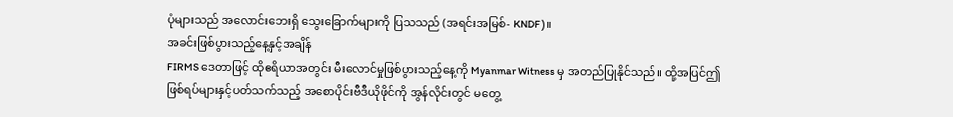ပုံများသည် အလောင်းဘေးရှိ သွေးခြောက်များကို ပြသသည် (အရင်းအမြစ်- KNDF)။
အခင်းဖြစ်ပွားသည့်နေ့နှင့်အချိန်
FIRMS ဒေတာဖြင့် ထိုဧရိယာအတွင်း မီးလောင်မှုဖြစ်ပွားသည့်နေ့ကို Myanmar Witness မှ အတည်ပြုနိုင်သည်။ ထို့အပြင်ဤဖြစ်ရပ်များနှင့်ပတ်သက်သည့် အစောပိုင်းဗီဒီယိုဖိုင်ကို အွန်လိုင်းတွင် မတွေ့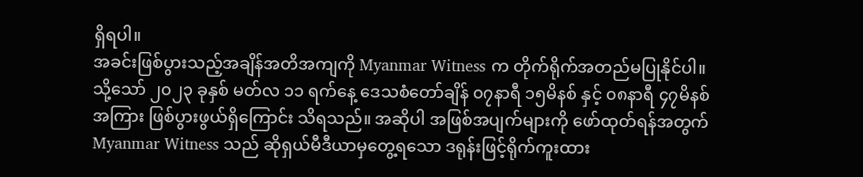ရှိရပါ။
အခင်းဖြစ်ပွားသည့်အချိန်အတိအကျကို Myanmar Witness က တိုက်ရိုက်အတည်မပြုနိုင်ပါ။ သို့သော် ၂၀၂၃ ခုနှစ် မတ်လ ၁၁ ရက်နေ့ ဒေသစံတော်ချိန် ၀၇နာရီ ၁၅မိနစ် နှင့် ၀၈နာရီ ၄၇မိနစ် အကြား ဖြစ်ပွားဖွယ်ရှိကြောင်း သိရသည်။ အဆိုပါ အဖြစ်အပျက်များကို ဖော်ထုတ်ရန်အတွက် Myanmar Witness သည် ဆိုရှယ်မီဒီယာမှတွေ့ရသော ဒရုန်းဖြင့်ရိုက်ကူးထား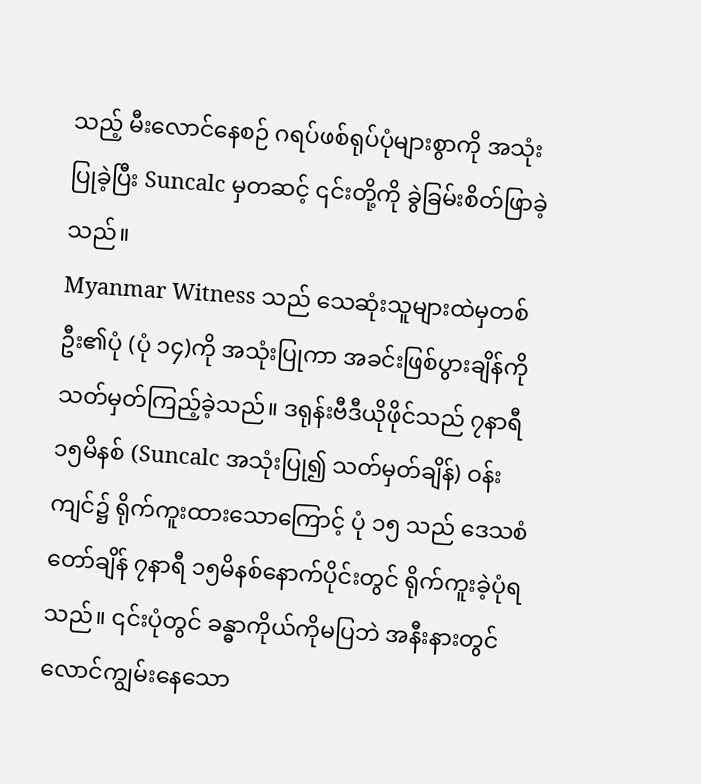သည့် မီးလောင်နေစဉ် ဂရပ်ဖစ်ရုပ်ပုံများစွာကို အသုံးပြုခဲ့ပြီး Suncalc မှတဆင့် ၎င်းတို့ကို ခွဲခြမ်းစိတ်ဖြာခဲ့သည်။
Myanmar Witness သည် သေဆုံးသူများထဲမှတစ်ဦး၏ပုံ (ပုံ ၁၄)ကို အသုံးပြုကာ အခင်းဖြစ်ပွားချိန်ကို သတ်မှတ်ကြည့်ခဲ့သည်။ ဒရုန်းဗီဒီယိုဖိုင်သည် ၇နာရီ ၁၅မိနစ် (Suncalc အသုံးပြု၍ သတ်မှတ်ချိန်) ဝန်းကျင်၌ ရိုက်ကူးထားသောကြောင့် ပုံ ၁၅ သည် ဒေသစံတော်ချိန် ၇နာရီ ၁၅မိနစ်နောက်ပိုင်းတွင် ရိုက်ကူးခဲ့ပုံရသည်။ ၎င်းပုံတွင် ခန္ဓာကိုယ်ကိုမပြဘဲ အနီးနားတွင် လောင်ကျွမ်းနေသော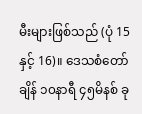မီးများဖြစ်သည် (ပုံ 15 နှင့် 16)။ ဒေသစံတော်ချိန် ၁၀နာရီ ၄၅မိနစ် ခု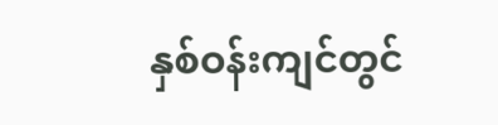နှစ်ဝန်းကျင်တွင်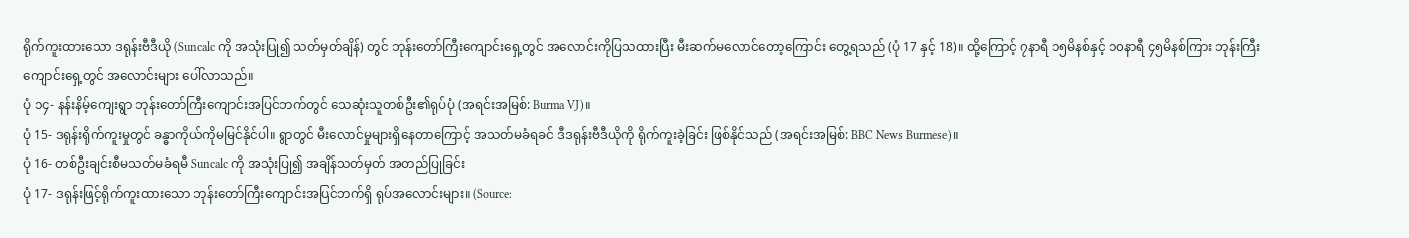ရိုက်ကူးထားသော ဒရုန်းဗီဒီယို (Suncalc ကို အသုံးပြု၍ သတ်မှတ်ချိန်) တွင် ဘုန်းတော်ကြီးကျောင်းရှေ့တွင် အလောင်းကိုပြသထားပြီး မီးဆက်မလောင်တော့ကြောင်း တွေ့ရသည် (ပုံ 17 နှင့် 18)။ ထို့ကြောင့် ၇နာရီ ၁၅မိနစ်နှင့် ၁၀နာရီ ၄၅မိနစ်ကြား ဘုန်းကြီးကျောင်းရှေ့တွင် အလောင်းများ ပေါ်လာသည်။
ပုံ ၁၄- နန်းနိမ့်ကျေးရွာ ဘုန်းတော်ကြီးကျောင်းအပြင်ဘက်တွင် သေဆုံးသူတစ်ဦး၏ရုပ်ပုံ (အရင်းအမြစ်: Burma VJ)။
ပုံ 15- ဒရုန်းရိုက်ကူးမှုတွင် ခန္ဓာကိုယ်ကိုမမြင်နိုင်ပါ။ ရွာတွင် မီးလောင်မှုများရှိနေတာကြောင့် အသတ်မခံရခင် ဒီဒရုန်းဗီဒီယိုကို ရိုက်ကူးခဲ့ခြင်း ဖြစ်နိုင်သည် (အရင်းအမြစ်: BBC News Burmese)။
ပုံ 16- တစ်ဦးချင်းစီမသတ်မခံရမီ Suncalc ကို အသုံးပြု၍ အချိန်သတ်မှတ် အတည်ပြုခြင်း
ပုံ 17- ဒရုန်းဖြင့်ရိုက်ကူးထားသော ဘုန်းတော်ကြီးကျောင်းအပြင်ဘက်ရှိ ရုပ်အလောင်းများ။ (Source: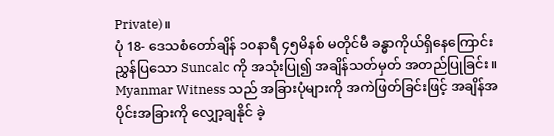Private)။
ပုံ 18- ဒေသစံတော်ချိန် ၁၀နာရီ ၄၅မိနစ် မတိုင်မီ ခန္ဓာကိုယ်ရှိနေကြောင်း ညွှန်ပြသော Suncalc ကို အသုံးပြု၍ အချိန်သတ်မှတ် အတည်ပြုခြင်း။
Myanmar Witness သည် အခြားပုံများကို အကဲဖြတ်ခြင်းဖြင့် အချိန်အပိုင်းအခြားကို လျှော့ချနိုင် ခဲ့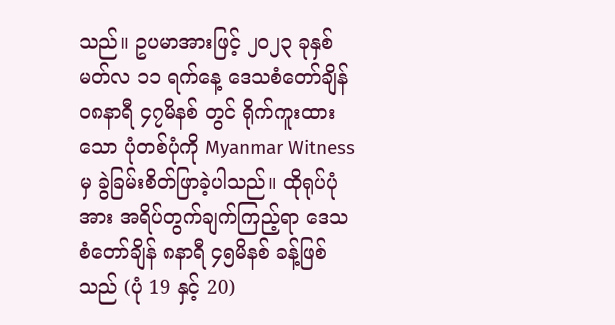သည်။ ဥပမာအားဖြင့် ၂၀၂၃ ခုနှစ် မတ်လ ၁၁ ရက်နေ့ ဒေသစံတော်ချိန် ၀၈နာရီ ၄၇မိနစ် တွင် ရိုက်ကူးထားသော ပုံတစ်ပုံကို Myanmar Witness မှ ခွဲခြမ်းစိတ်ဖြာခဲ့ပါသည်။ ထိုရုပ်ပုံအား အရိပ်တွက်ချက်ကြည့်ရာ ဒေသစံတော်ချိန် ၈နာရီ ၄၅မိနစ် ခန့်ဖြစ်သည် (ပုံ 19 နှင့် 20)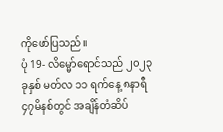ကိုဖော်ပြသည်။
ပုံ 19- လိမ္မော်ရောင်သည် ၂၀၂၃ ခုနှစ် မတ်လ ၁၁ ရက်နေ့ ၈နာရီ ၄၇မိနစ်တွင် အချိန်တံဆိပ်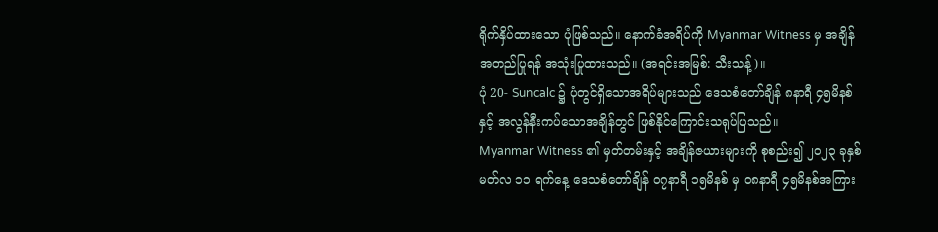ရိုက်နှိပ်ထားသော ပုံဖြစ်သည်။ နောက်ခံအရိပ်ကို Myanmar Witness မှ အချိန်အတည်ပြုရန် အသုံးပြုထားသည်။ (အရင်းအမြစ်: သီးသန့်)။
ပုံ 20- Suncalc ၌ ပုံတွင်ရှိသောအရိပ်များသည် ဒေသစံတော်ချိန် ၈နာရီ ၄၅မိနစ်နှင့် အလွန်နီးကပ်သောအချိန်တွင် ဖြစ်နိုင်ကြောင်းသရုပ်ပြသည်။
Myanmar Witness ၏ မှတ်တမ်းနှင့် အချိန်ဇယားများကို စုစည်း၍ ၂၀၂၃ ခုနှစ် မတ်လ ၁၁ ရက်နေ့ ဒေသစံတော်ချိန် ၀၇နာရီ ၁၅မိနစ် မှ ၀၈နာရီ ၄၅မိနစ်အကြား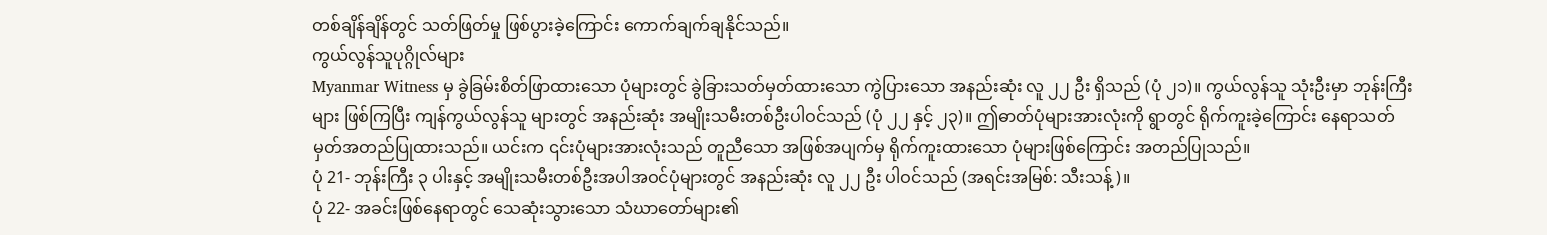တစ်ချိန်ချိန်တွင် သတ်ဖြတ်မှု ဖြစ်ပွားခဲ့ကြောင်း ကောက်ချက်ချနိုင်သည်။
ကွယ်လွန်သူပုဂ္ဂိုလ်များ
Myanmar Witness မှ ခွဲခြမ်းစိတ်ဖြာထားသော ပုံများတွင် ခွဲခြားသတ်မှတ်ထားသော ကွဲပြားသော အနည်းဆုံး လူ ၂၂ ဦး ရှိသည် (ပုံ ၂၁)။ ကွယ်လွန်သူ သုံးဦးမှာ ဘုန်းကြီးများ ဖြစ်ကြပြီး ကျန်ကွယ်လွန်သူ များတွင် အနည်းဆုံး အမျိုးသမီးတစ်ဦးပါဝင်သည် (ပုံ ၂၂ နှင့် ၂၃)။ ဤဓာတ်ပုံများအားလုံးကို ရွာတွင် ရိုက်ကူးခဲ့ကြောင်း နေရာသတ်မှတ်အတည်ပြုထားသည်။ ယင်းက ၎င်းပုံများအားလုံးသည် တူညီသော အဖြစ်အပျက်မှ ရိုက်ကူးထားသော ပုံများဖြစ်ကြောင်း အတည်ပြုသည်။
ပုံ 21- ဘုန်းကြီး ၃ ပါးနှင့် အမျိုးသမီးတစ်ဦးအပါအဝင်ပုံများတွင် အနည်းဆုံး လူ ၂၂ ဦး ပါဝင်သည် (အရင်းအမြစ်: သီးသန့်)။
ပုံ 22- အခင်းဖြစ်နေရာတွင် သေဆုံးသွားသော သံဃာတော်များ၏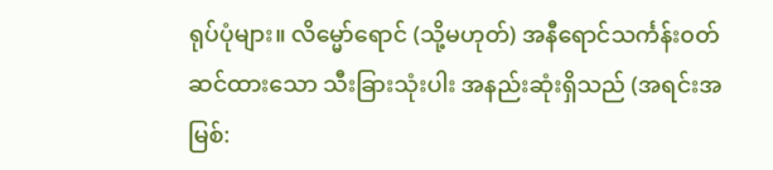ရုပ်ပုံများ။ လိမ္မော်ရောင် (သို့မဟုတ်) အနီရောင်သင်္ကန်း၀တ်ဆင်ထားသော သီးခြားသုံးပါး အနည်းဆုံးရှိသည် (အရင်းအမြစ်: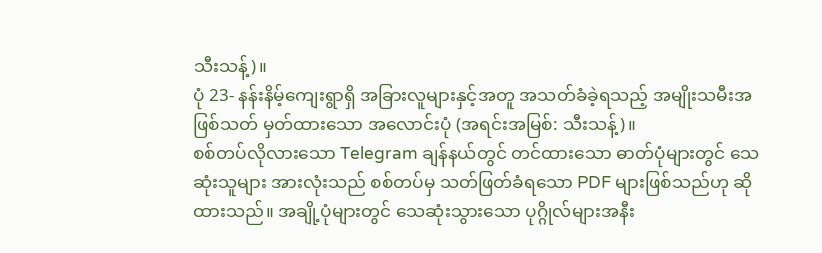သီးသန့်)။
ပုံ 23- နန်းနိမ့်ကျေးရွာရှိ အခြားလူများနှင့်အတူ အသတ်ခံခဲ့ရသည့် အမျိုးသမီးအဖြစ်သတ် မှတ်ထားသော အလောင်းပုံ (အရင်းအမြစ်: သီးသန့်)။
စစ်တပ်လိုလားသော Telegram ချန်နယ်တွင် တင်ထားသော ဓာတ်ပုံများတွင် သေဆုံးသူများ အားလုံးသည် စစ်တပ်မှ သတ်ဖြတ်ခံရသော PDF များဖြစ်သည်ဟု ဆိုထားသည်။ အချို့ပုံများတွင် သေဆုံးသွားသော ပုဂ္ဂိုလ်များအနီး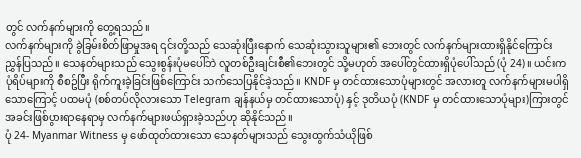တွင် လက်နက်များကို တွေ့ရသည်။
လက်နက်များကို ခွဲခြမ်းစိတ်ဖြာမှုအရ ၎င်းတို့သည် သေဆုံးပြီးနောက် သေဆုံးသွားသူများ၏ ဘေးတွင် လက်နက်များထားရှိနိုင်ကြောင်း ညွှန်ပြသည်။ သေနတ်များသည် သွေးစွန်းပုံမပေါ်ဘဲ လူတစ်ဦးချင်းစီ၏ဘေးတွင် သို့မဟုတ် အပေါ်တွင်ထားရှိပုံပေါ်သည် (ပုံ 24)။ ယင်းက ပုံရိပ်များကို စီစဥ်ပြီး ရိုက်ကူးခဲ့ခြင်းဖြစ်ကြောင်း သက်သေပြနိုင်ခဲ့သည်။ KNDF မှ တင်ထားသောပုံများတွင် အလားတူ လက်နက်များမပါရှိသောကြောင့် ပထမပုံ (စစ်တပ်လိုလားသော Telegram ချန်နယ်မှ တင်ထားသောပုံ) နှင့် ဒုတိယပုံ (KNDF မှ တင်ထားသောပုံများ)ကြားတွင် အခင်းဖြစ်ပွားရာနေရာမှ လက်နက်များဖယ်ရှားခဲ့သည်ဟု ဆိုနိုင်သည်။
ပုံ 24- Myanmar Witness မှ ဖော်ထုတ်ထားသော သေနတ်များသည် သွေးထွက်သံယိုဖြစ်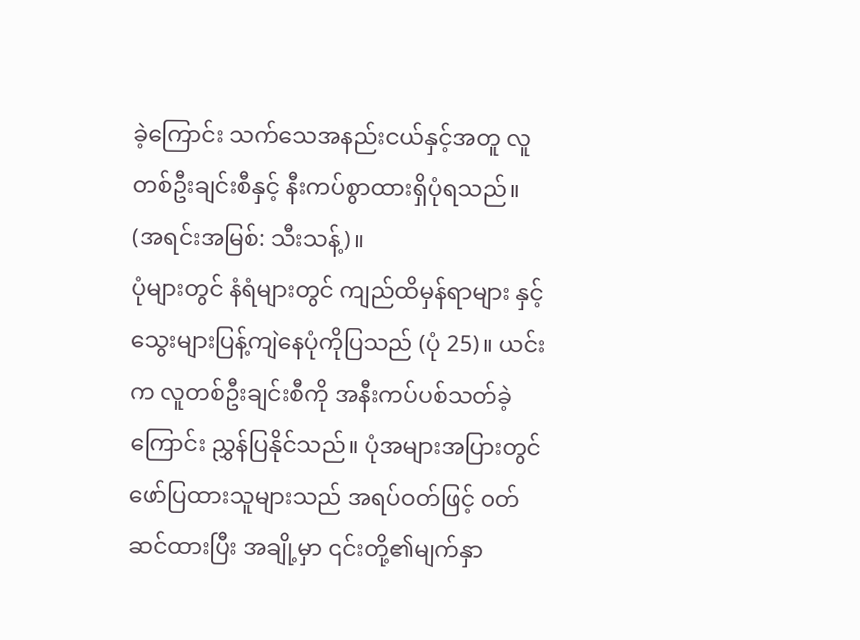ခဲ့ကြောင်း သက်သေအနည်းငယ်နှင့်အတူ လူတစ်ဦးချင်းစီနှင့် နီးကပ်စွာထားရှိပုံရသည်။ (အရင်းအမြစ်: သီးသန့်)။
ပုံများတွင် နံရံများတွင် ကျည်ထိမှန်ရာများ နှင့် သွေးများပြန့်ကျဲနေပုံကိုပြသည် (ပုံ 25)။ ယင်းက လူတစ်ဦးချင်းစီကို အနီးကပ်ပစ်သတ်ခဲ့ကြောင်း ညွှန်ပြနိုင်သည်။ ပုံအများအပြားတွင် ဖော်ပြထားသူများသည် အရပ်ဝတ်ဖြင့် ၀တ်ဆင်ထားပြီး အချို့မှာ ၎င်းတို့၏မျက်နှာ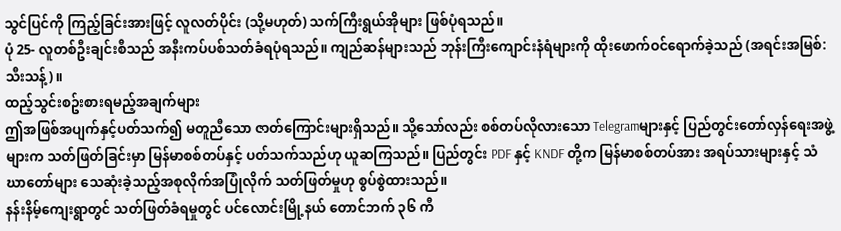သွင်ပြင်ကို ကြည့်ခြင်းအားဖြင့် လူလတ်ပိုင်း (သို့မဟုတ်) သက်ကြီးရွယ်အိုများ ဖြစ်ပုံရသည်။
ပုံ 25- လူတစ်ဦးချင်းစီသည် အနီးကပ်ပစ်သတ်ခံရပုံရသည်။ ကျည်ဆန်များသည် ဘုန်းကြီးကျောင်းနံရံများကို ထိုးဖောက်ဝင်ရောက်ခဲ့သည် (အရင်းအမြစ်: သီးသန့်)။
ထည့်သွင်းစဥ်းစားရမည့်အချက်များ
ဤအဖြစ်အပျက်နှင့်ပတ်သက်၍ မတူညီသော ဇာတ်ကြောင်းများရှိသည်။ သို့သော်လည်း စစ်တပ်လိုလားသော Telegramများနှင့် ပြည်တွင်းတော်လှန်ရေးအဖွဲ့များက သတ်ဖြတ်ခြင်းမှာ မြန်မာစစ်တပ်နှင့် ပတ်သက်သည်ဟု ယူဆကြသည်။ ပြည်တွင်း PDF နှင့် KNDF တို့က မြန်မာစစ်တပ်အား အရပ်သားများနှင့် သံဃာတော်များ သေဆုံးခဲ့သည့်အစုလိုက်အပြုံလိုက် သတ်ဖြတ်မှုဟု စွပ်စွဲထားသည်။
နန်းနိမ့်ကျေးရွာတွင် သတ်ဖြတ်ခံရမှုတွင် ပင်လောင်းမြို့နယ် တောင်ဘက် ၃၆ ကီ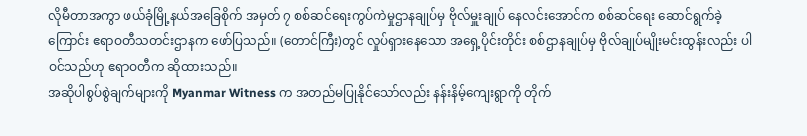လိုမီတာအကွာ ဖယ်ခုံမြို့နယ်အခြေစိုက် အမှတ် ၇ စစ်ဆင်ရေးကွပ်ကဲမှုဌာနချုပ်မှ ဗိုလ်မှူးချုပ် နေလင်းအောင်က စစ်ဆင်ရေး ဆောင်ရွက်ခဲ့ကြောင်း ဧရာဝတီသတင်းဌာနက ဖော်ပြသည်။ (တောင်ကြီး)တွင် လှုပ်ရှားနေသော အရှေ့ပိုင်းတိုင်း စစ်ဌာနချုပ်မှ ဗိုလ်ချုပ်မျိုးမင်းထွန်းလည်း ပါဝင်သည်ဟု ဧရာဝတီက ဆိုထားသည်။
အဆိုပါစွပ်စွဲချက်များကို Myanmar Witness က အတည်မပြုနိုင်သော်လည်း နန်းနိမ့်ကျေးရွာကို တိုက်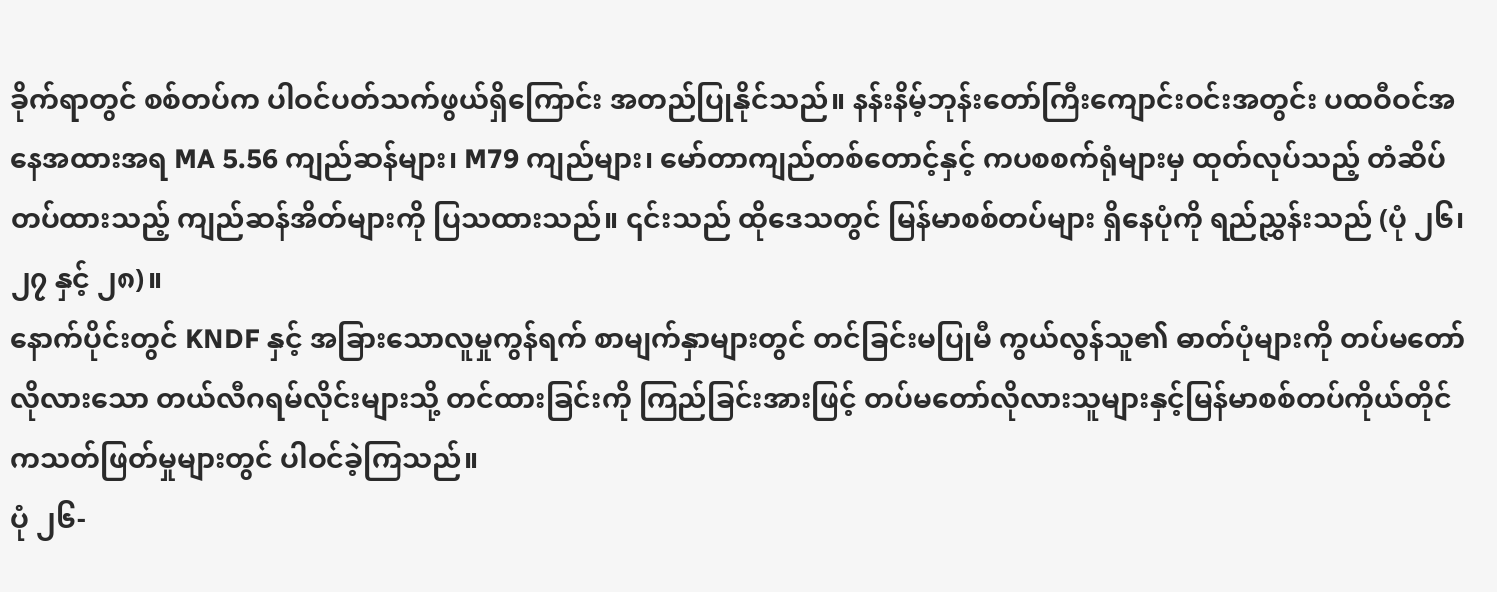ခိုက်ရာတွင် စစ်တပ်က ပါဝင်ပတ်သက်ဖွယ်ရှိကြောင်း အတည်ပြုနိုင်သည်။ နန်းနိမ့်ဘုန်းတော်ကြီးကျောင်းဝင်းအတွင်း ပထဝီဝင်အနေအထားအရ MA 5.56 ကျည်ဆန်များ၊ M79 ကျည်များ၊ မော်တာကျည်တစ်တောင့်နှင့် ကပစစက်ရုံများမှ ထုတ်လုပ်သည့် တံဆိပ်တပ်ထားသည့် ကျည်ဆန်အိတ်များကို ပြသထားသည်။ ၎င်းသည် ထိုဒေသတွင် မြန်မာစစ်တပ်များ ရှိနေပုံကို ရည်ညွှန်းသည် (ပုံ ၂၆၊ ၂၇ နှင့် ၂၈)။
နောက်ပိုင်းတွင် KNDF နှင့် အခြားသောလူမှုကွန်ရက် စာမျက်နှာများတွင် တင်ခြင်းမပြုမီ ကွယ်လွန်သူ၏ ဓာတ်ပုံများကို တပ်မတော်လိုလားသော တယ်လီဂရမ်လိုင်းများသို့ တင်ထားခြင်းကို ကြည်ခြင်းအားဖြင့် တပ်မတော်လိုလားသူများနှင့်မြန်မာစစ်တပ်ကိုယ်တိုင်ကသတ်ဖြတ်မှုများတွင် ပါဝင်ခဲ့ကြသည်။
ပုံ ၂၆-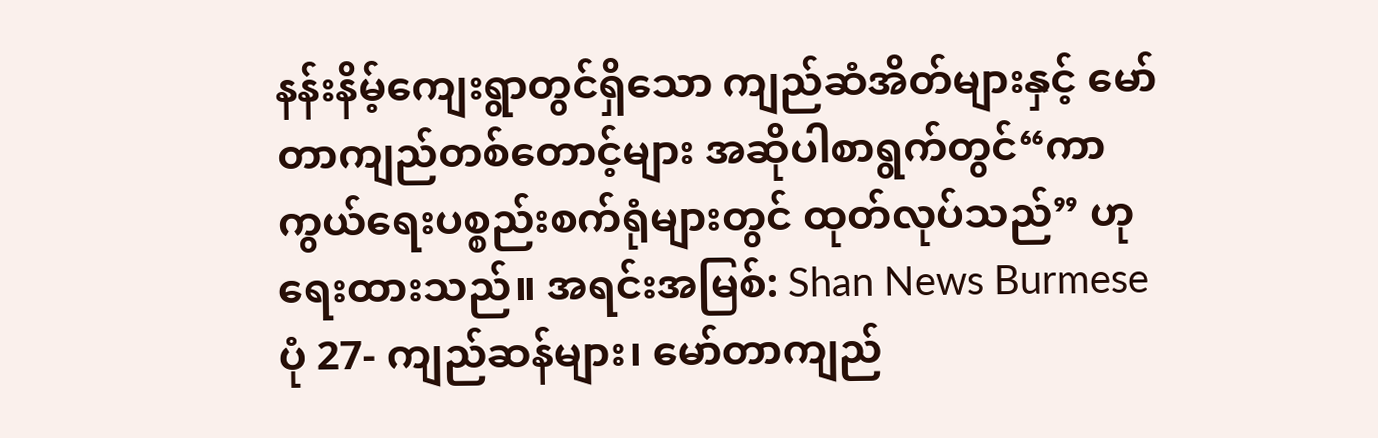နန်းနိမ့်ကျေးရွာတွင်ရှိသော ကျည်ဆံအိတ်များနှင့် မော်တာကျည်တစ်တောင့်များ အဆိုပါစာရွက်တွင်“ကာကွယ်ရေးပစ္စည်းစက်ရုံများတွင် ထုတ်လုပ်သည်” ဟု ရေးထားသည်။ အရင်းအမြစ်: Shan News Burmese
ပုံ 27- ကျည်ဆန်များ၊ မော်တာကျည်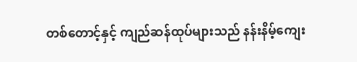တစ်တောင့်နှင့် ကျည်ဆန်ထုပ်များသည် နန်းနိမ့်ကျေး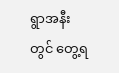ရွာအနီးတွင် တွေ့ရ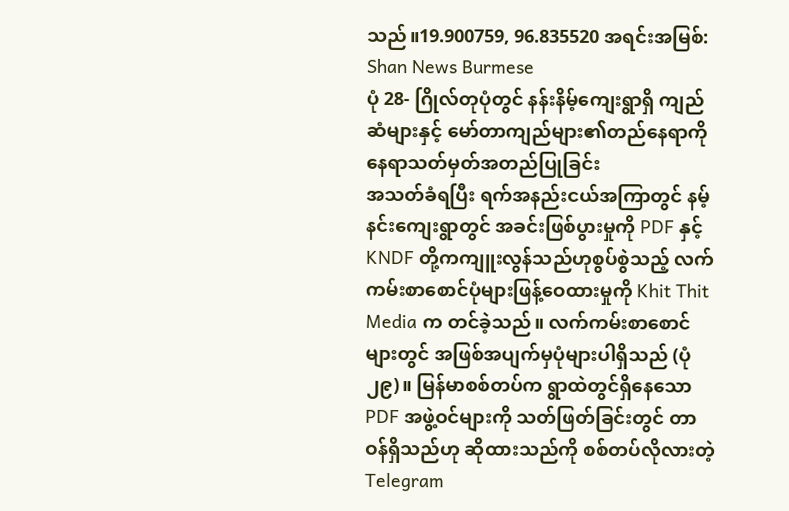သည်။19.900759, 96.835520 အရင်းအမြစ်: Shan News Burmese
ပုံ 28- ဂြိုလ်တုပုံတွင် နန်းနိမ့်ကျေးရွာရှိ ကျည်ဆံများနှင့် မော်တာကျည်များ၏တည်နေရာကို နေရာသတ်မှတ်အတည်ပြုခြင်း
အသတ်ခံရပြီး ရက်အနည်းငယ်အကြာတွင် နမ့်နင်းကျေးရွာတွင် အခင်းဖြစ်ပွားမှုကို PDF နှင့် KNDF တို့ကကျူးလွန်သည်ဟုစွပ်စွဲသည့် လက်ကမ်းစာစောင်ပုံများဖြန့်ဝေထားမှုကို Khit Thit Media က တင်ခဲ့သည်။ လက်ကမ်းစာစောင်များတွင် အဖြစ်အပျက်မှပုံများပါရှိသည် (ပုံ ၂၉)။ မြန်မာစစ်တပ်က ရွာထဲတွင်ရှိနေသော PDF အဖွဲ့ဝင်များကို သတ်ဖြတ်ခြင်းတွင် တာဝန်ရှိသည်ဟု ဆိုထားသည်ကို စစ်တပ်လိုလားတဲ့ Telegram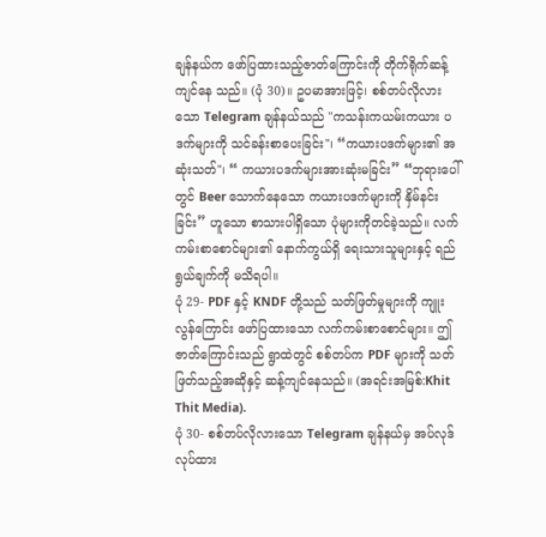ချန်နယ်က ဖော်ပြထားသည့်ဇာတ်ကြောင်းကို တိုက်ရိုက်ဆန့်ကျင်နေ သည်။ (ပုံ 30)။ ဥပမာအားဖြင့်၊ စစ်တပ်လိုလားသော Telegram ချန်နယ်သည် "ကသန်းကယမ်းကယား ပဒက်များကို သင်ခန်းစာပေးခြင်း"၊ “ကယားပဒက်များ၏ အဆုံးသတ်"၊ “ ကယားပဒက်များအားဆုံးမခြင်း” “ဘုရားပေါ်တွင် Beer သောက်နေသော ကယားပဒက်များကို နှိမ်နင်းခြင်း” ဟူသော စာသားပါရှိသော ပုံများကိုတင်ခဲ့သည်။ လက်ကမ်းစာစောင်များ၏ နောက်ကွယ်ရှိ ရေးသားသူများနှင့် ရည်ရွယ်ချက်ကို မသိရပါ။
ပုံ 29- PDF နှင့် KNDF တို့သည် သတ်ဖြတ်မှုများကို ကျူးလွန်ကြောင်း ဖော်ပြထားသော လက်ကမ်းစာစောင်များ။ ဤဇာတ်ကြောင်းသည် ရွာထဲတွင် စစ်တပ်က PDF များကို သတ်ဖြတ်သည့်အဆိုနှင့် ဆန့်ကျင်နေသည်။ (အရင်းအမြစ်:Khit Thit Media).
ပုံ 30- စစ်တပ်လိုလားသော Telegram ချန်နယ်မှ အပ်လုဒ်လုပ်ထား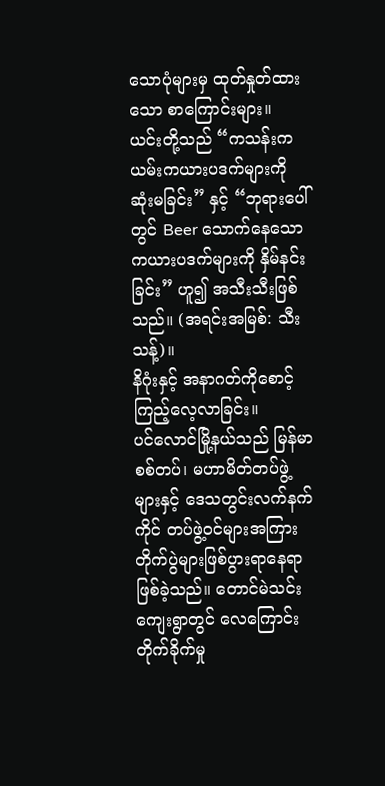သောပုံများမှ ထုတ်နှုတ်ထားသော စာကြောင်းများ။ ယင်းတို့သည် “ကသန်းကယမ်းကယားပဒက်များကို ဆုံးမခြင်း” နှင့် “ဘုရားပေါ်တွင် Beer သောက်နေသော ကယားပဒက်များကို နှိမ်နင်းခြင်း” ဟူ၍ အသီးသီးဖြစ်သည်။ (အရင်းအမြစ်: သီးသန့်)။
နိဂုံးနှင့် အနာဂတ်ကိုစောင့်ကြည့်လေ့လာခြင်း။
ပင်လောင်မြို့နယ်သည် မြန်မာစစ်တပ်၊ မဟာမိတ်တပ်ဖွဲ့များနှင့် ဒေသတွင်းလက်နက်ကိုင် တပ်ဖွဲ့ဝင်များအကြား တိုက်ပွဲများဖြစ်ပွားရာနေရာဖြစ်ခဲ့သည်။ တောင်မဲသင်းကျေးရွာတွင် လေကြောင်းတိုက်ခိုက်မှု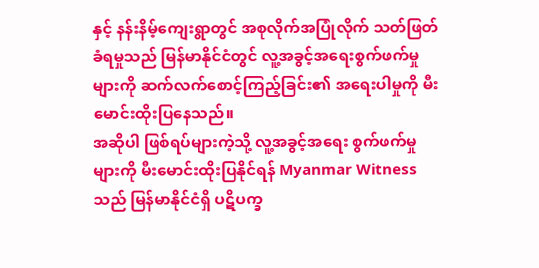နှင့် နန်းနိမ့်ကျေးရွာတွင် အစုလိုက်အပြုံလိုက် သတ်ဖြတ်ခံရမှုသည် မြန်မာနိုင်ငံတွင် လူ့အခွင့်အရေးစွက်ဖက်မှုများကို ဆက်လက်စောင့်ကြည့်ခြင်း၏ အရေးပါမှုကို မီးမောင်းထိုးပြနေသည်။
အဆိုပါ ဖြစ်ရပ်များကဲ့သို့ လူ့အခွင့်အရေး စွက်ဖက်မှုများကို မီးမောင်းထိုးပြနိုင်ရန် Myanmar Witness သည် မြန်မာနိုင်ငံရှိ ပဋိပက္ခ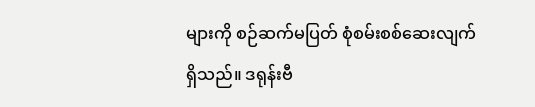များကို စဉ်ဆက်မပြတ် စုံစမ်းစစ်ဆေးလျက်ရှိသည်။ ဒရုန်းဗီ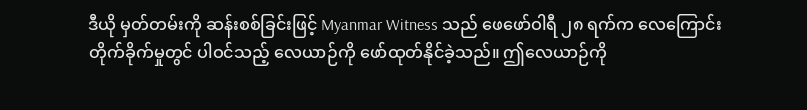ဒီယို မှတ်တမ်းကို ဆန်းစစ်ခြင်းဖြင့် Myanmar Witness သည် ဖေဖော်ဝါရီ ၂၈ ရက်က လေကြောင်းတိုက်ခိုက်မှုတွင် ပါဝင်သည့် လေယာဉ်ကို ဖော်ထုတ်နိုင်ခဲ့သည်။ ဤလေယာဉ်ကို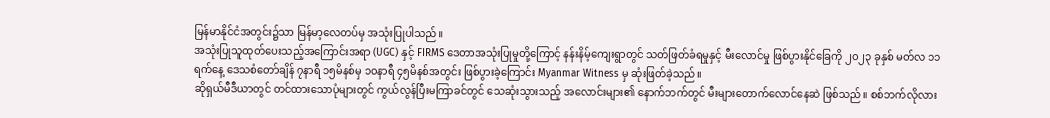မြန်မာနိုင်ငံအတွင်း၌သာ မြန်မာ့လေတပ်မှ အသုံးပြုပါသည်။
အသုံးပြုသူထုတ်ပေးသည့်အကြောင်းအရာ (UGC) နှင့် FIRMS ဒေတာအသုံးပြုမှုတို့ကြောင့် နန်းနိမ့်ကျေးရွာတွင် သတ်ဖြတ်ခံရမှုနှင့် မီးလောင်မှု ဖြစ်ပွားနိုင်ခြေကို ၂၀၂၃ ခုနှစ် မတ်လ ၁၁ ရက်နေ့ ဒေသစံတော်ချိန် ၇နာရီ ၁၅မိနစ်မှ ၁၀နာရီ ၄၅မိနစ်အတွင်း ဖြစ်ပွားခဲ့ကြောင်း Myanmar Witness မှ ဆုံးဖြတ်ခဲ့သည်။
ဆိုရှယ်မီဒီယာတွင် တင်ထားသောပုံများတွင် ကွယ်လွန်ပြီးမကြာခင်တွင် သေဆုံးသွားသည့် အလောင်းများ၏ နောက်ဘက်တွင် မီးများတောက်လောင်နေဆဲ ဖြစ်သည်။ စစ်ဘက်လိုလား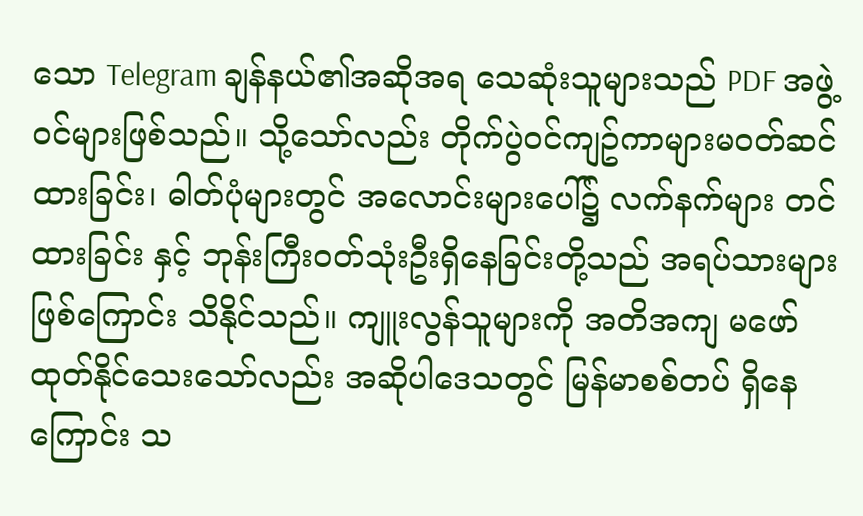သော Telegram ချန်နယ်၏အဆိုအရ သေဆုံးသူများသည် PDF အဖွဲ့ဝင်များဖြစ်သည်။ သို့သော်လည်း တိုက်ပွဲဝင်ကျဥ်ကာများမဝတ်ဆင်ထားခြင်း၊ ဓါတ်ပုံများတွင် အလောင်းများပေါ်၌ လက်နက်များ တင်ထားခြင်း နှင့် ဘုန်းကြီးဝတ်သုံးဦးရှိနေခြင်းတို့သည် အရပ်သားများဖြစ်ကြောင်း သိနိုင်သည်။ ကျူးလွန်သူများကို အတိအကျ မဖော်ထုတ်နိုင်သေးသော်လည်း အဆိုပါဒေသတွင် မြန်မာစစ်တပ် ရှိနေကြောင်း သ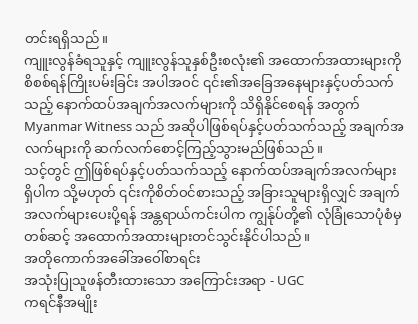တင်းရရှိသည်။
ကျူးလွန်ခံရသူနှင့် ကျူးလွန်သူနှစ်ဦးစလုံး၏ အထောက်အထားများကို စိစစ်ရန်ကြိုးပမ်းခြင်း အပါအဝင် ၎င်း၏အခြေအနေများနှင့်ပတ်သက်သည့် နောက်ထပ်အချက်အလက်များကို သိရှိနိုင်စေရန် အတွက် Myanmar Witness သည် အဆိုပါဖြစ်ရပ်နှင့်ပတ်သက်သည့် အချက်အလက်များကို ဆက်လက်စောင့်ကြည့်သွားမည်ဖြစ်သည်။
သင့်တွင် ဤဖြစ်ရပ်နှင့်ပတ်သက်သည့် နောက်ထပ်အချက်အလက်များရှိပါက သို့မဟုတ် ၎င်းကိုစိတ်ဝင်စားသည့် အခြားသူများရှိလျှင် အချက်အလက်များပေးပို့ရန် အန္တရာယ်ကင်းပါက ကျွန်ုပ်တို့၏ လုံခြုံသောပုံစံမှတစ်ဆင့် အထောက်အထားများတင်သွင်းနိုင်ပါသည်။
အတိုကောက်အခေါ်အဝေါ်စာရင်း
အသုံးပြုသူဖန်တီးထားသော အကြောင်းအရာ - UGC
ကရင်နီအမျိုး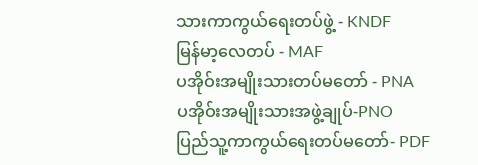သားကာကွယ်ရေးတပ်ဖွဲ့ - KNDF
မြန်မာ့လေတပ် - MAF
ပအိုဝ်းအမျိုးသားတပ်မတော် - PNA
ပအိုဝ်းအမျိုးသားအဖွဲ့ချုပ်-PNO
ပြည်သူ့ကာကွယ်ရေးတပ်မတော်- PDF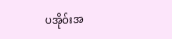ပအိုဝ်းအ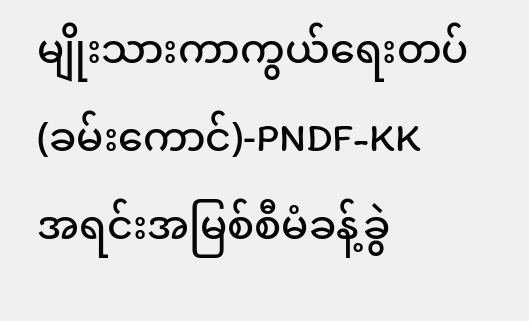မျိုးသားကာကွယ်ရေးတပ်(ခမ်းကောင်)-PNDF-KK
အရင်းအမြစ်စီမံခန့်ခွဲ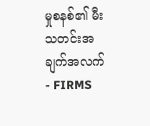မှုစနစ်၏ မီးသတင်းအချက်အလက် - FIRMS